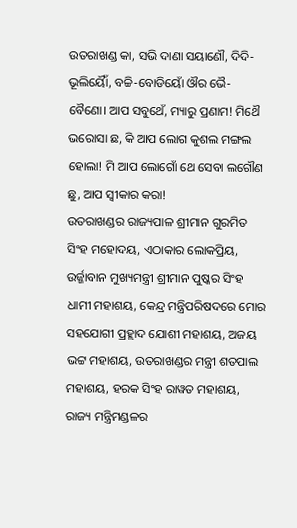ଉତରାଖଣ୍ଡ କା, ସଭି ଦାଣା ସୟାଣୌ, ଦିଦି- ଭୂଲିୟୈାଁ, ବଚ୍ଚି-ବୋଡିୟୋଁ ଔର ଭୈ-ବୈଣୋ। ଆପ ସବୁଥେଁ, ମ୍ୟାରୁ ପ୍ରଣାମ! ମିଥୈ ଭରୋସା ଛ, କି ଆପ ଲୋଗ କୁଶଲ ମଙ୍ଗଲ ହୋଲା! ମି ଆପ ଲୋଗୋଁ ଥେ ସେବା ଲଗୌଣ ଛୁ, ଆପ ସ୍ୱୀକାର କରା!
ଉତରାଖଣ୍ଡର ରାଜ୍ୟପାଳ ଶ୍ରୀମାନ ଗୁରମିତ ସିଂହ ମହୋଦୟ, ଏଠାକାର ଲୋକପ୍ରିୟ, ଉର୍ଜ୍ଜାବାନ ମୁଖ୍ୟମନ୍ତ୍ରୀ ଶ୍ରୀମାନ ପୁଷ୍କର ସିଂହ ଧାମୀ ମହାଶୟ, କେନ୍ଦ୍ର ମନ୍ତ୍ରିପରିଷଦରେ ମୋର ସହଯୋଗୀ ପ୍ରହ୍ଲାଦ ଯୋଶୀ ମହାଶୟ, ଅଜୟ ଭଟ୍ଟ ମହାଶୟ, ଉତରାଖଣ୍ଡର ମନ୍ତ୍ରୀ ଶତପାଲ ମହାଶୟ, ହରକ ସିଂହ ରାୱତ ମହାଶୟ, ରାଜ୍ୟ ମନ୍ତ୍ରିମଣ୍ଡଳର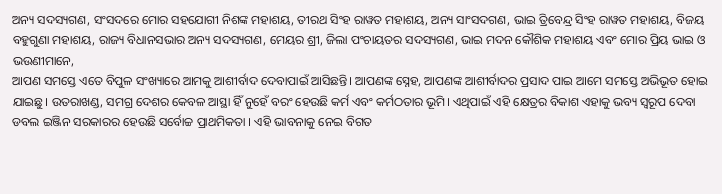ଅନ୍ୟ ସଦସ୍ୟଗଣ, ସଂସଦରେ ମୋର ସହଯୋଗୀ ନିଶଙ୍କ ମହାଶୟ, ତୀରଥ ସିଂହ ରାୱତ ମହାଶୟ, ଅନ୍ୟ ସାଂସଦଗଣ, ଭାଇ ତ୍ରିବେନ୍ଦ୍ର ସିଂହ ରାୱତ ମହାଶୟ, ବିଜୟ ବହୁଗୁଣା ମହାଶୟ, ରାଜ୍ୟ ବିଧାନସଭାର ଅନ୍ୟ ସଦସ୍ୟଗଣ, ମେୟର ଶ୍ରୀ, ଜିଲା ପଂଚାୟତର ସଦସ୍ୟଗଣ, ଭାଇ ମଦନ କୌଶିକ ମହାଶୟ ଏବଂ ମୋର ପ୍ରିୟ ଭାଇ ଓ ଭଉଣୀମାନେ,
ଆପଣ ସମସ୍ତେ ଏତେ ବିପୁଳ ସଂଖ୍ୟାରେ ଆମକୁ ଆଶୀର୍ବାଦ ଦେବାପାଇଁ ଆସିଛନ୍ତି। ଆପଣଙ୍କ ସ୍ନେହ, ଆପଣଙ୍କ ଆଶୀର୍ବାଦର ପ୍ରସାଦ ପାଇ ଆମେ ସମସ୍ତେ ଅଭିଭୂତ ହୋଇ ଯାଇଛୁ। ଉତରାଖଣ୍ଡ, ସମଗ୍ର ଦେଶର କେବଳ ଆସ୍ଥା ହିଁ ନୁହେଁ ବରଂ ହେଉଛି କର୍ମ ଏବଂ କର୍ମଠତାର ଭୂମି। ଏଥିପାଇଁ ଏହି କ୍ଷେତ୍ରର ବିକାଶ ଏହାକୁ ଭବ୍ୟ ସ୍ୱରୂପ ଦେବା ଡବଲ ଇଞ୍ଜିନ ସରକାରର ହେଉଛି ସର୍ବୋଚ୍ଚ ପ୍ରାଥମିକତା । ଏହି ଭାବନାକୁ ନେଇ ବିଗତ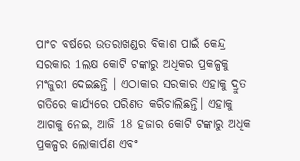ପାଂଚ ବର୍ଷରେ ଉତରାଖଣ୍ଡର ବିକାଶ ପାଇଁ କେନ୍ଦ୍ର ସରକାର 1ଲକ୍ଷ କୋଟି ଟଙ୍କାରୁ ଅଧିକର ପ୍ରକଳ୍ପକୁ ମଂଜୁରୀ ଦେଇଛନ୍ତି । ଏଠାକାର ସରକାର ଏହାକୁ ଦ୍ରୁତ ଗତିରେ କାର୍ଯ୍ୟରେ ପରିଣତ କରିଚାଲିଛନ୍ତି। ଏହାକୁ ଆଗକୁ ନେଇ, ଆଜି 18 ହଜାର କୋଟି ଟଙ୍କାରୁ ଅଧିକ ପ୍ରକଳ୍ପର ଲୋକାର୍ପଣ ଏବଂ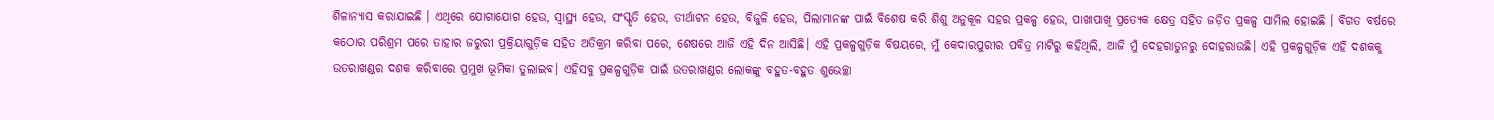ଶିଳାନ୍ୟାସ କରାଯାଇଛି । ଏଥିରେ ଯୋଗାଯୋଗ ହେଉ, ସ୍ୱାସ୍ଥ୍ୟ ହେଉ, ସଂସ୍କୃତି ହେଉ, ତୀର୍ଥାଟନ ହେଉ, ବିଜୁଳି ହେଉ, ପିଲାମାନଙ୍କ ପାଇଁ ବିଶେଷ କରି ଶିଶୁ ଅନୁକୂଳ ସହର ପ୍ରକଳ୍ପ ହେଉ, ପାଖାପାଖି ପ୍ରତ୍ୟେକ କ୍ଷେତ୍ର ସହିତ ଜଡ଼ିତ ପ୍ରକଳ୍ପ ସାମିଲ ହୋଇଛି । ବିଗତ ବର୍ଷରେ କଠୋର ପରିଶ୍ରମ ପରେ ତାହାର ଜରୁରୀ ପ୍ରକ୍ରିୟାଗୁଡ଼ିକ ସହିତ ଅତିକ୍ରମ କରିବା ପରେ, ଶେଷରେ ଆଜି ଏହି ଦିନ ଆସିଛି। ଏହି ପ୍ରକଳ୍ପଗୁଡ଼ିକ ବିଷୟରେ, ମୁଁ କେଦାରପୁରୀର ପବିତ୍ର ମାଟିରୁ କହିଥିଲି, ଆଜି ମୁଁ ଦେହରାଡୁନରୁ ଦୋହରାଉଛି। ଏହି ପ୍ରକଳ୍ପଗୁଡ଼ିକ ଏହି ଦଶକକୁ ଉତରାଖଣ୍ଡର ଦଶକ କରିବାରେ ପ୍ରମୁଖ ଭୂମିକା ତୁଲାଇବ। ଏହିସବୁ ପ୍ରକଳ୍ପଗୁଡ଼ିକ ପାଇଁ ଉତରାଖଣ୍ଡର ଲୋକଙ୍କୁ ବହୁତ-ବହୁତ ଶୁଭେଚ୍ଛା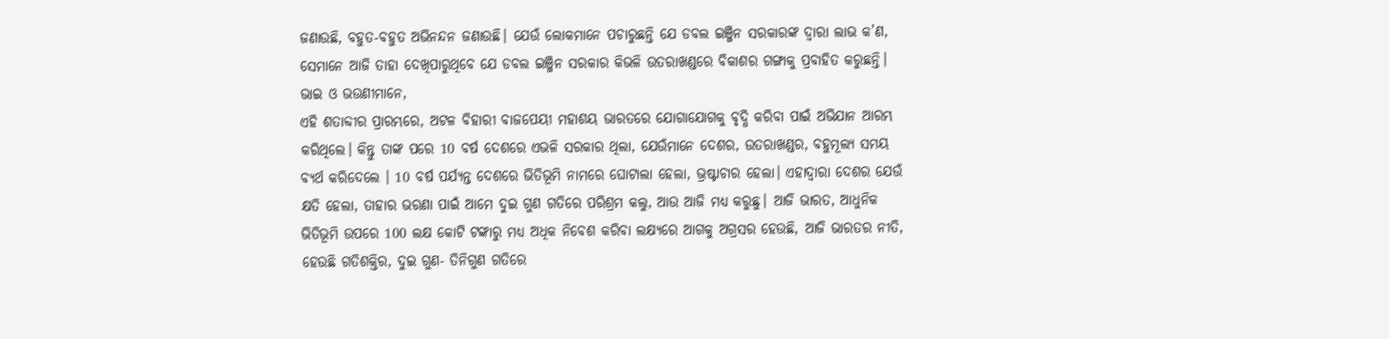ଜଣାଉଛି, ବହୁତ-ବହୁତ ଅଭିନନ୍ଦନ ଜଣାଉଛି। ଯେଉଁ ଲୋକମାନେ ପଚାରୁଛନ୍ତି ଯେ ଡବଲ ଇଞ୍ଜିନ ସରକାରଙ୍କ ଦ୍ୱାରା ଲାଭ କ’ଣ, ସେମାନେ ଆଜି ତାହା ଦେଖିପାରୁଥିବେ ଯେ ଡବଲ ଇଞ୍ଜିନ ସରକାର କିଭଳି ଉତରାଖଣ୍ଡରେ ବିକାଶର ଗଙ୍ଗାକୁ ପ୍ରବାହିତ କରୁଛନ୍ତି।
ଭାଇ ଓ ଭଉଣୀମାନେ,
ଏହି ଶତାବ୍ଦୀର ପ୍ରାରମ୍ଭରେ, ଅଟଳ ବିହାରୀ ବାଜପେୟୀ ମହାଶୟ ଭାରତରେ ଯୋଗାଯୋଗକୁ ବୃଦ୍ଧି କରିବା ପାଇଁ ଅଭିଯାନ ଆରମ୍ଭ କରିଥିଲେ। କିନ୍ତୁ ତାଙ୍କ ପରେ 10 ବର୍ଷ ଦେଶରେ ଏଭଳି ସରକାର ଥିଲା, ଯେଉଁମାନେ ଦେଶର, ଉତରାଖଣ୍ଡର, ବହୁମୂଲ୍ୟ ସମୟ ବ୍ୟର୍ଥ କରିଦେଲେ । 10 ବର୍ଷ ପର୍ଯ୍ୟନ୍ତ ଦେଶରେ ଭିତିଭୂମି ନାମରେ ଘୋଟାଲା ହେଲା, ଭ୍ରଷ୍ଟାଚାର ହେଲା। ଏହାଦ୍ୱାରା ଦେଶର ଯେଉଁ କ୍ଷତି ହେଲା, ତାହାର ଭରଣା ପାଇଁ ଆମେ ଦୁଇ ଗୁଣ ଗତିରେ ପରିଶ୍ରମ କଲୁ, ଆଉ ଆଜି ମଧ୍ୟ କରୁଛୁ। ଆଜି ଭାରତ, ଆଧୁନିକ ଭିତିଭୂମି ଉପରେ 100 ଲକ୍ଷ କୋଟି ଟଙ୍କାରୁ ମଧ୍ୟ ଅଧିକ ନିବେଶ କରିବା ଲକ୍ଷ୍ୟରେ ଆଗକୁ ଅଗ୍ରସର ହେଉଛି, ଆଜି ଭାରତର ନୀତି, ହେଉଛି ଗତିଶକ୍ତିର, ଦୁଇ ଗୁଣ- ତିନିଗୁଣ ଗତିରେ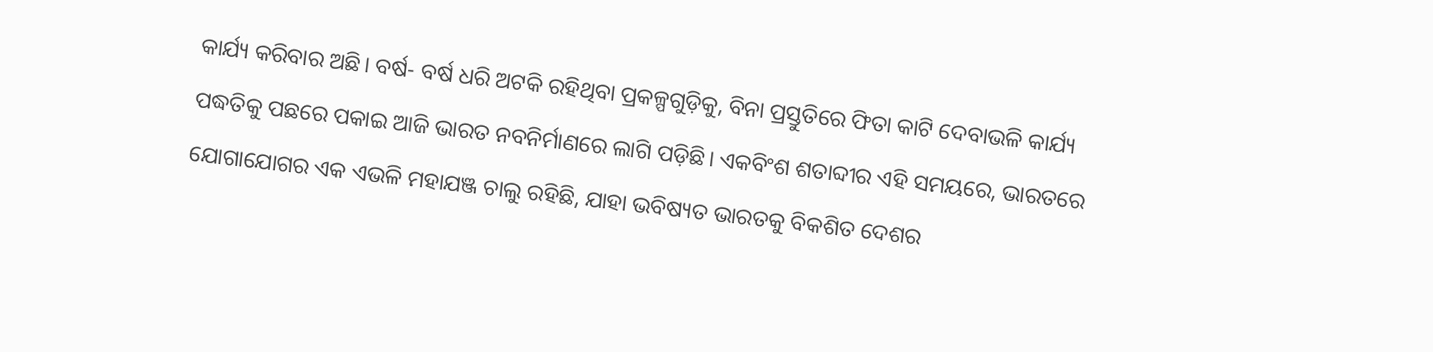କାର୍ଯ୍ୟ କରିବାର ଅଛି। ବର୍ଷ- ବର୍ଷ ଧରି ଅଟକି ରହିଥିବା ପ୍ରକଳ୍ପଗୁଡ଼ିକୁ, ବିନା ପ୍ରସ୍ତୁତିରେ ଫିତା କାଟି ଦେବାଭଳି କାର୍ଯ୍ୟ ପଦ୍ଧତିକୁ ପଛରେ ପକାଇ ଆଜି ଭାରତ ନବନିର୍ମାଣରେ ଲାଗି ପଡ଼ିଛି। ଏକବିଂଶ ଶତାବ୍ଦୀର ଏହି ସମୟରେ, ଭାରତରେ ଯୋଗାଯୋଗର ଏକ ଏଭଳି ମହାଯଞ୍ଜ ଚାଲୁ ରହିଛି, ଯାହା ଭବିଷ୍ୟତ ଭାରତକୁ ବିକଶିତ ଦେଶର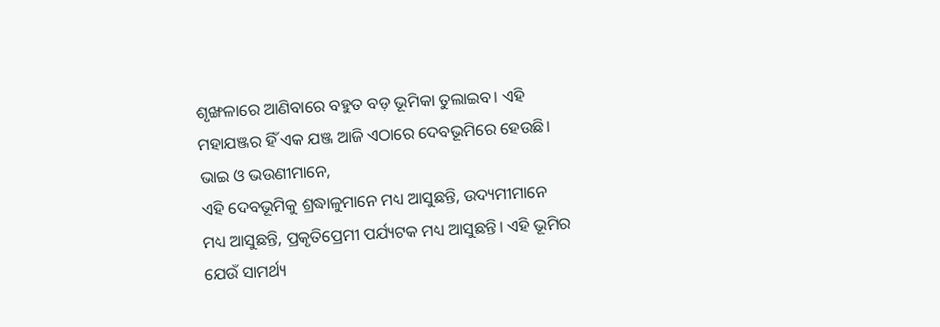ଶୃଙ୍ଖଳାରେ ଆଣିବାରେ ବହୁତ ବଡ଼ ଭୂମିକା ତୁଲାଇବ। ଏହି ମହାଯଞ୍ଜର ହିଁ ଏକ ଯଞ୍ଜ ଆଜି ଏଠାରେ ଦେବଭୂମିରେ ହେଉଛି।
ଭାଇ ଓ ଭଉଣୀମାନେ,
ଏହି ଦେବଭୂମିକୁ ଶ୍ରଦ୍ଧାଳୁମାନେ ମଧ୍ୟ ଆସୁଛନ୍ତି, ଉଦ୍ୟମୀମାନେ ମଧ୍ୟ ଆସୁଛନ୍ତି, ପ୍ରକୃତିପ୍ରେମୀ ପର୍ଯ୍ୟଟକ ମଧ୍ୟ ଆସୁଛନ୍ତି। ଏହି ଭୂମିର ଯେଉଁ ସାମର୍ଥ୍ୟ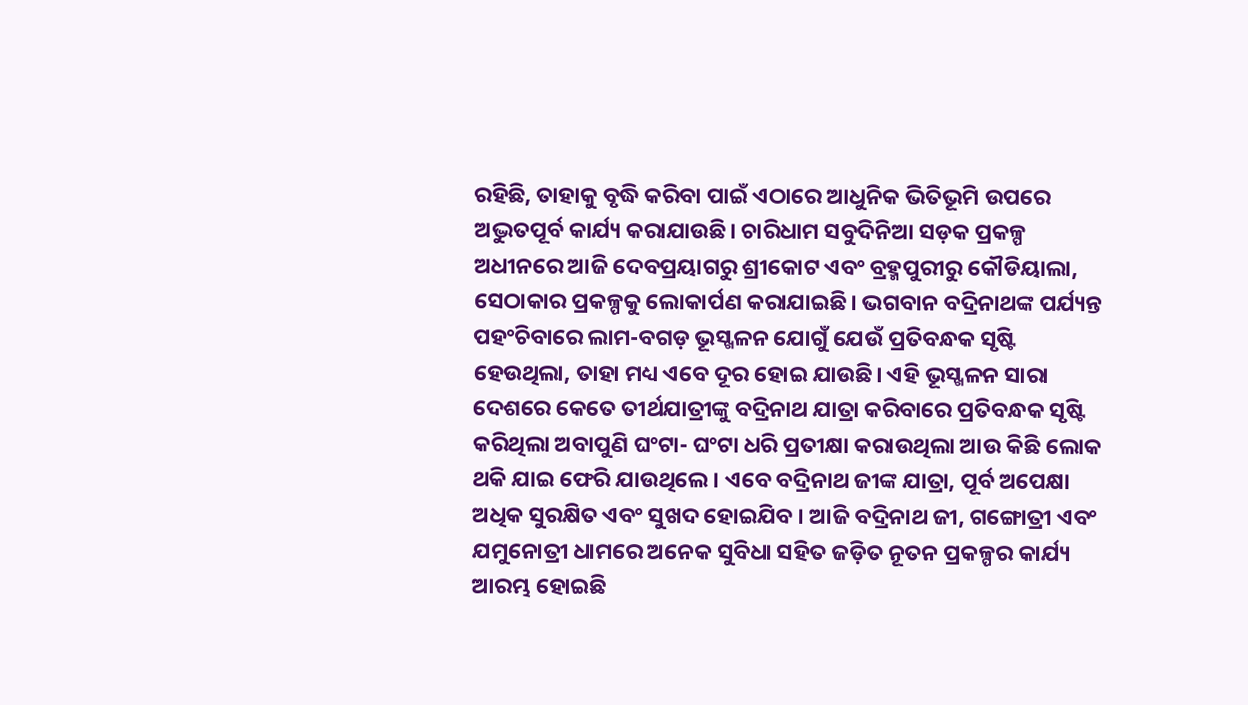ରହିଛି, ତାହାକୁ ବୃଦ୍ଧି କରିବା ପାଇଁ ଏଠାରେ ଆଧୁନିକ ଭିତିଭୂମି ଉପରେ ଅଦ୍ଭୁତପୂର୍ବ କାର୍ଯ୍ୟ କରାଯାଉଛି। ଚାରିଧାମ ସବୁଦିନିଆ ସଡ଼କ ପ୍ରକଳ୍ପ ଅଧୀନରେ ଆଜି ଦେବପ୍ରୟାଗରୁ ଶ୍ରୀକୋଟ ଏବଂ ବ୍ରହ୍ମପୁରୀରୁ କୌଡିୟାଲା, ସେଠାକାର ପ୍ରକଳ୍ପକୁ ଲୋକାର୍ପଣ କରାଯାଇଛି। ଭଗବାନ ବଦ୍ରିନାଥଙ୍କ ପର୍ଯ୍ୟନ୍ତ ପହଂଚିବାରେ ଲାମ-ବଗଡ଼ ଭୂସ୍ଖଳନ ଯୋଗୁଁ ଯେଉଁ ପ୍ରତିବନ୍ଧକ ସୃଷ୍ଟି ହେଉଥିଲା, ତାହା ମଧ୍ୟ ଏବେ ଦୂର ହୋଇ ଯାଉଛି। ଏହି ଭୂସ୍ଖଳନ ସାରା ଦେଶରେ କେତେ ତୀର୍ଥଯାତ୍ରୀଙ୍କୁ ବଦ୍ରିନାଥ ଯାତ୍ରା କରିବାରେ ପ୍ରତିବନ୍ଧକ ସୃଷ୍ଟି କରିଥିଲା ଅବାପୁଣି ଘଂଟା- ଘଂଟା ଧରି ପ୍ରତୀକ୍ଷା କରାଉଥିଲା ଆଉ କିଛି ଲୋକ ଥକି ଯାଇ ଫେରି ଯାଉଥିଲେ। ଏବେ ବଦ୍ରିନାଥ ଜୀଙ୍କ ଯାତ୍ରା, ପୂର୍ବ ଅପେକ୍ଷା ଅଧିକ ସୁରକ୍ଷିତ ଏବଂ ସୁଖଦ ହୋଇଯିବ । ଆଜି ବଦ୍ରିନାଥ ଜୀ, ଗଙ୍ଗୋତ୍ରୀ ଏବଂ ଯମୁନୋତ୍ରୀ ଧାମରେ ଅନେକ ସୁବିଧା ସହିତ ଜଡ଼ିତ ନୂତନ ପ୍ରକଳ୍ପର କାର୍ଯ୍ୟ ଆରମ୍ଭ ହୋଇଛି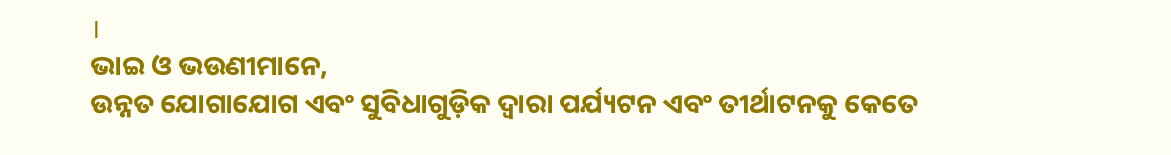।
ଭାଇ ଓ ଭଉଣୀମାନେ,
ଉନ୍ନତ ଯୋଗାଯୋଗ ଏବଂ ସୁବିଧାଗୁଡ଼ିକ ଦ୍ୱାରା ପର୍ଯ୍ୟଟନ ଏବଂ ତୀର୍ଥାଟନକୁ କେତେ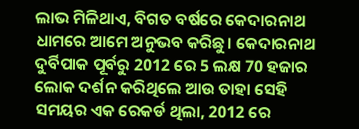ଲାଭ ମିଳିଥାଏ, ବିଗତ ବର୍ଷରେ କେଦାରନାଥ ଧାମରେ ଆମେ ଅନୁଭବ କରିଛୁ। କେଦାରନାଥ ଦୁର୍ବିପାକ ପୂର୍ବରୁ 2012 ରେ 5 ଲକ୍ଷ 70 ହଜାର ଲୋକ ଦର୍ଶନ କରିଥିଲେ ଆଉ ତାହା ସେହି ସମୟର ଏକ ରେକର୍ଡ ଥିଲା, 2012 ରେ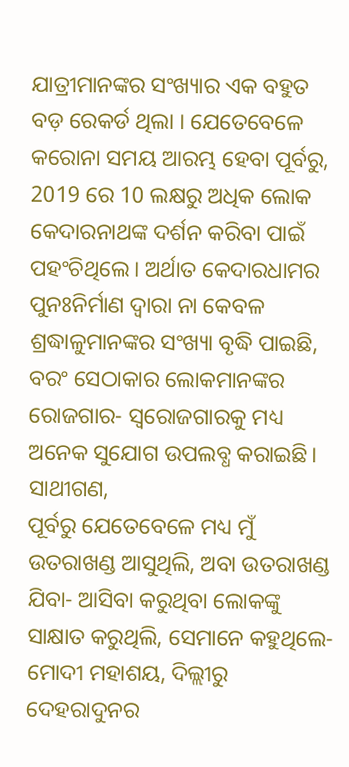ଯାତ୍ରୀମାନଙ୍କର ସଂଖ୍ୟାର ଏକ ବହୁତ ବଡ଼ ରେକର୍ଡ ଥିଲା । ଯେତେବେଳେ କରୋନା ସମୟ ଆରମ୍ଭ ହେବା ପୂର୍ବରୁ, 2019 ରେ 10 ଲକ୍ଷରୁ ଅଧିକ ଲୋକ କେଦାରନାଥଙ୍କ ଦର୍ଶନ କରିବା ପାଇଁ ପହଂଚିଥିଲେ। ଅର୍ଥାତ କେଦାରଧାମର ପୁନଃନିର୍ମାଣ ଦ୍ୱାରା ନା କେବଳ ଶ୍ରଦ୍ଧାଳୁମାନଙ୍କର ସଂଖ୍ୟା ବୃଦ୍ଧି ପାଇଛି, ବରଂ ସେଠାକାର ଲୋକମାନଙ୍କର ରୋଜଗାର- ସ୍ୱରୋଜଗାରକୁ ମଧ୍ୟ ଅନେକ ସୁଯୋଗ ଉପଲବ୍ଧ କରାଇଛି।
ସାଥୀଗଣ,
ପୂର୍ବରୁ ଯେତେବେଳେ ମଧ୍ୟ ମୁଁ ଉତରାଖଣ୍ଡ ଆସୁଥିଲି, ଅବା ଉତରାଖଣ୍ଡ ଯିବା- ଆସିବା କରୁଥିବା ଲୋକଙ୍କୁ ସାକ୍ଷାତ କରୁଥିଲି, ସେମାନେ କହୁଥିଲେ- ମୋଦୀ ମହାଶୟ, ଦିଲ୍ଲୀରୁ ଦେହରାଦୁନର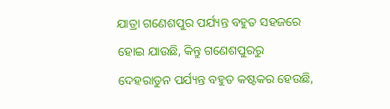ଯାତ୍ରା ଗଣେଶପୁର ପର୍ଯ୍ୟନ୍ତ ବହୁତ ସହଜରେ ହୋଇ ଯାଉଛି, କିନ୍ତୁ ଗଣେଶପୁରରୁ ଦେହରାଡୁନ ପର୍ଯ୍ୟନ୍ତ ବହୁତ କଷ୍ଟକର ହେଉଛି,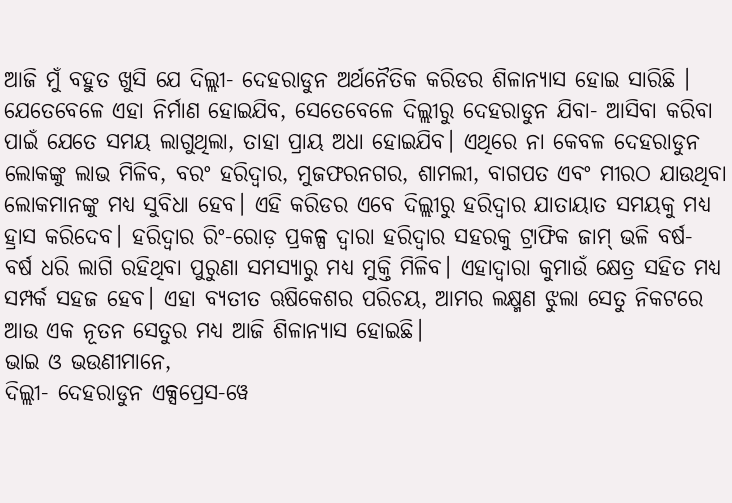ଆଜି ମୁଁ ବହୁତ ଖୁସି ଯେ ଦିଲ୍ଲୀ- ଦେହରାଡୁନ ଅର୍ଥନୈତିକ କରିଡର ଶିଳାନ୍ୟାସ ହୋଇ ସାରିଛି । ଯେତେବେଳେ ଏହା ନିର୍ମାଣ ହୋଇଯିବ, ସେତେବେଳେ ଦିଲ୍ଲୀରୁ ଦେହରାଡୁନ ଯିବା- ଆସିବା କରିବା ପାଇଁ ଯେତେ ସମୟ ଲାଗୁଥିଲା, ତାହା ପ୍ରାୟ ଅଧା ହୋଇଯିବ। ଏଥିରେ ନା କେବଳ ଦେହରାଡୁନ ଲୋକଙ୍କୁ ଲାଭ ମିଳିବ, ବରଂ ହରିଦ୍ୱାର, ମୁଜଫରନଗର, ଶାମଲୀ, ବାଗପତ ଏବଂ ମୀରଠ ଯାଉଥିବା ଲୋକମାନଙ୍କୁ ମଧ୍ୟ ସୁବିଧା ହେବ। ଏହି କରିଡର ଏବେ ଦିଲ୍ଲୀରୁ ହରିଦ୍ୱାର ଯାତାୟାତ ସମୟକୁ ମଧ୍ୟ ହ୍ରାସ କରିଦେବ। ହରିଦ୍ୱାର ରିଂ-ରୋଡ଼ ପ୍ରକଳ୍ପ ଦ୍ୱାରା ହରିଦ୍ୱାର ସହରକୁ ଟ୍ରାଫିକ ଜାମ୍ ଭଳି ବର୍ଷ- ବର୍ଷ ଧରି ଲାଗି ରହିଥିବା ପୁରୁଣା ସମସ୍ୟାରୁ ମଧ୍ୟ ମୁକ୍ତି ମିଳିବ। ଏହାଦ୍ୱାରା କୁମାଉଁ କ୍ଷେତ୍ର ସହିତ ମଧ୍ୟ ସମ୍ପର୍କ ସହଜ ହେବ। ଏହା ବ୍ୟତୀତ ଋଷିକେଶର ପରିଚୟ, ଆମର ଲକ୍ଷ୍ମଣ ଝୁଲା ସେତୁ ନିକଟରେ ଆଉ ଏକ ନୂତନ ସେତୁର ମଧ୍ୟ ଆଜି ଶିଳାନ୍ୟାସ ହୋଇଛି।
ଭାଇ ଓ ଭଉଣୀମାନେ,
ଦିଲ୍ଲୀ- ଦେହରାଡୁନ ଏକ୍ସପ୍ରେସ-ୱେ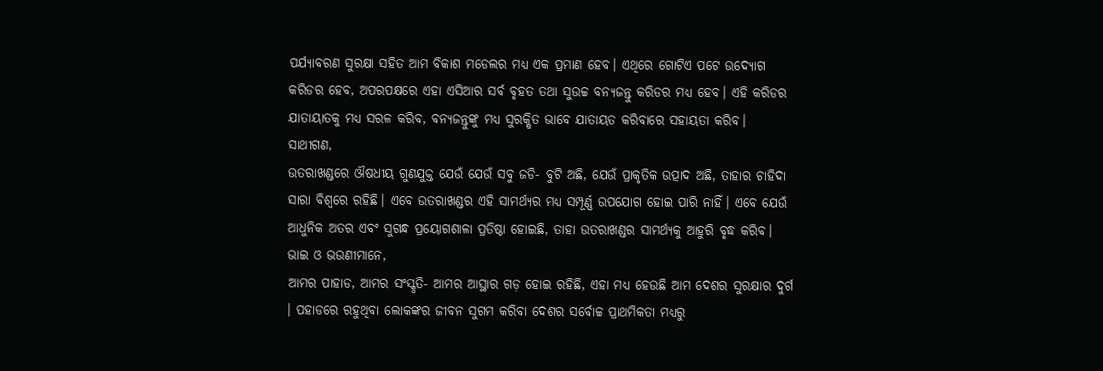ପର୍ଯ୍ୟାବରଣ ସୁରକ୍ଷା ସହିତ ଆମ ବିକାଶ ମଡେଲର ମଧ୍ୟ ଏକ ପ୍ରମାଣ ହେବ। ଏଥିରେ ଗୋଟିଏ ପଟେ ଉଦ୍ୟୋଗ କରିଡର ହେବ, ଅପରପକ୍ଷରେ ଏହା ଏସିଆର ସର୍ବ ବୃହତ ତଥା ସୁଉଚ୍ଚ ବନ୍ୟଜନ୍ତୁ କରିଡର ମଧ୍ୟ ହେବ। ଏହି କରିଡର ଯାତାୟାତକୁ ମଧ୍ୟ ସରଳ କରିବ, ବନ୍ୟଜନ୍ତୁଙ୍କୁ ମଧ୍ୟ ସୁରକ୍ଷିତ ଭାବେ ଯାତାୟତ କରିବାରେ ସହାୟତା କରିବ।
ସାଥୀଗଣ,
ଉତରାଖଣ୍ଡରେ ଔଷଧୀୟ ଗୁଣଯୁକ୍ତ ଯେଉଁ ଯେଉଁ ସବୁ ଜଡି- ବୁଟି ଅଛି, ଯେଉଁ ପ୍ରାକୃତିକ ଉତ୍ପାଦ ଅଛି, ତାହାର ଚାହିଦା ସାରା ବିଶ୍ୱରେ ରହିଛି। ଏବେ ଉତରାଖଣ୍ଡର ଏହି ସାମର୍ଥ୍ୟର ମଧ୍ୟ ସମ୍ପୂର୍ଣ୍ଣ ଉପଯୋଗ ହୋଇ ପାରି ନାହିଁ। ଏବେ ଯେଉଁ ଆଧୁନିକ ଅତର ଏବଂ ସୁଗନ୍ଧ ପ୍ରୟୋଗଶାଳା ପ୍ରତିଷ୍ଠା ହୋଇଛି, ତାହା ଉତରାଖଣ୍ଡର ସାମର୍ଥ୍ୟକୁ ଆହୁରି ବୃଦ୍ଧ କରିବ।
ଭାଇ ଓ ଭଉଣୀମାନେ,
ଆମର ପାହାଡ, ଆମର ସଂସ୍କୃତି- ଆମର ଆସ୍ଥାର ଗଡ଼ ହୋଇ ରହିଛି, ଏହା ମଧ୍ୟ ହେଉଛି ଆମ ଦେଶର ସୁରକ୍ଷାର ଦୁର୍ଗ । ପହାଡରେ ରହୁଥିବା ଲୋକଙ୍କର ଜୀବନ ସୁଗମ କରିବା ଦେଶର ସର୍ବୋଚ୍ଚ ପ୍ରାଥମିକତା ମଧ୍ୟରୁ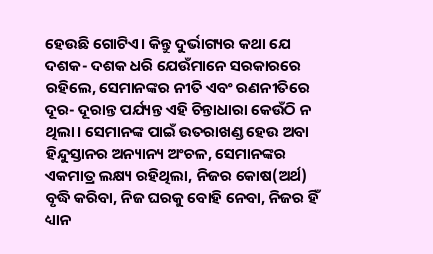ହେଉଛି ଗୋଟିଏ। କିନ୍ତୁ ଦୁର୍ଭାଗ୍ୟର କଥା ଯେ ଦଶକ- ଦଶକ ଧରି ଯେଉଁମାନେ ସରକାରରେ ରହିଲେ, ସେମାନଙ୍କର ନୀତି ଏବଂ ରଣନୀତିରେ ଦୂର- ଦୂରାନ୍ତ ପର୍ଯ୍ୟନ୍ତ ଏହି ଚିନ୍ତାଧାରା କେଉଁଠି ନ ଥିଲା। ସେମାନଙ୍କ ପାଇଁ ଉତରାଖଣ୍ଡ ହେଉ ଅବା ହିନ୍ଦୁସ୍ତାନର ଅନ୍ୟାନ୍ୟ ଅଂଚଳ, ସେମାନଙ୍କର ଏକମାତ୍ର ଲକ୍ଷ୍ୟ ରହିଥିଲା, ନିଜର କୋଷ(ଅର୍ଥ) ବୃଦ୍ଧି କରିବା, ନିଜ ଘରକୁ ବୋହି ନେବା, ନିଜର ହିଁ ଧ୍ୟାନ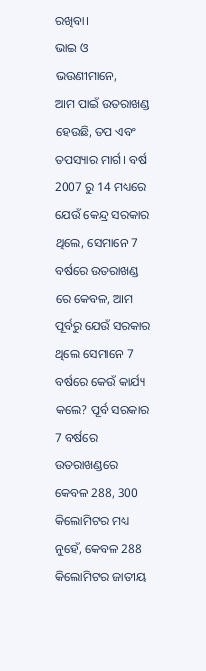ରଖିବା।
ଭାଇ ଓ ଭଉଣୀମାନେ,
ଆମ ପାଇଁ ଉତରାଖଣ୍ଡ ହେଉଛି, ତପ ଏବଂ ତପସ୍ୟାର ମାର୍ଗ। ବର୍ଷ 2007 ରୁ 14 ମଧ୍ୟରେ ଯେଉଁ କେନ୍ଦ୍ର ସରକାର ଥିଲେ, ସେମାନେ 7 ବର୍ଷରେ ଉତରାଖଣ୍ଡ ରେ କେବଳ, ଆମ ପୂର୍ବରୁ ଯେଉଁ ସରକାର ଥିଲେ ସେମାନେ 7 ବର୍ଷରେ କେଉଁ କାର୍ଯ୍ୟ କଲେ? ପୂର୍ବ ସରକାର 7 ବର୍ଷରେ ଉତରାଖଣ୍ଡରେ କେବଳ 288, 300 କିଲୋମିଟର ମଧ୍ୟ ନୁହେଁ, କେବଳ 288 କିଲୋମିଟର ଜାତୀୟ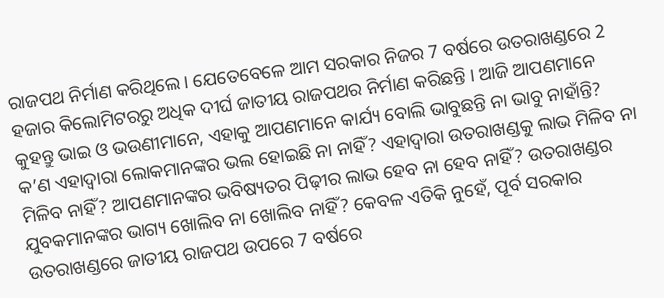ରାଜପଥ ନିର୍ମାଣ କରିଥିଲେ । ଯେତେବେଳେ ଆମ ସରକାର ନିଜର 7 ବର୍ଷରେ ଉତରାଖଣ୍ଡରେ 2 ହଜାର କିଲୋମିଟରରୁ ଅଧିକ ଦୀର୍ଘ ଜାତୀୟ ରାଜପଥର ନିର୍ମାଣ କରିଛନ୍ତି । ଆଜି ଆପଣମାନେ କୁହନ୍ତୁ ଭାଇ ଓ ଭଉଣୀମାନେ, ଏହାକୁ ଆପଣମାନେ କାର୍ଯ୍ୟ ବୋଲି ଭାବୁଛନ୍ତି ନା ଭାବୁ ନାହାଁନ୍ତି? କ’ଣ ଏହାଦ୍ୱାରା ଲୋକମାନଙ୍କର ଭଲ ହୋଇଛି ନା ନାହିଁ? ଏହାଦ୍ୱାରା ଉତରାଖଣ୍ଡକୁ ଲାଭ ମିଳିବ ନା ମିଳିବ ନାହିଁ? ଆପଣମାନଙ୍କର ଭବିଷ୍ୟତର ପିଢ଼ୀର ଲାଭ ହେବ ନା ହେବ ନାହିଁ? ଉତରାଖଣ୍ଡର ଯୁବକମାନଙ୍କର ଭାଗ୍ୟ ଖୋଲିବ ନା ଖୋଲିବ ନାହିଁ? କେବଳ ଏତିକି ନୁହେଁ, ପୂର୍ବ ସରକାର ଉତରାଖଣ୍ଡରେ ଜାତୀୟ ରାଜପଥ ଉପରେ 7 ବର୍ଷରେ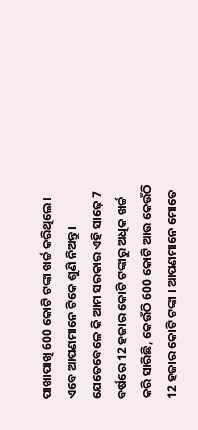ପାଖାପାଖି 600 କୋଟି ଟଙ୍କା ଖର୍ଚ୍ଚ କରିଥିଲେ। ଏବେ ଆପଣମାନେ ଟିକେ ଶୁଣି ନିଅନ୍ତୁ। ଯେତେବେଳେ କି ଆମ ସରକାର ଏହି ସାଢ଼େ 7 ବର୍ଷରେ 12 ହଜାର କୋଟି ଟଙ୍କାରୁ ଅଧିକ ଖର୍ଚ୍ଚ କରି ସାରିଛି, କେଉଁଠି 600 କୋଟି ଆଉ କେଉଁଠି 12 ହଜାର କୋଟି ଟଙ୍କା । ଆପଣମାନେ ମୋତେ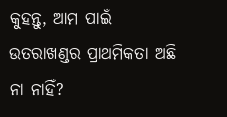କୁହନ୍ତୁ, ଆମ ପାଇଁ ଉତରାଖଣ୍ଡର ପ୍ରାଥମିକତା ଅଛି ନା ନାହିଁ?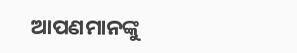ଆପଣମାନଙ୍କୁ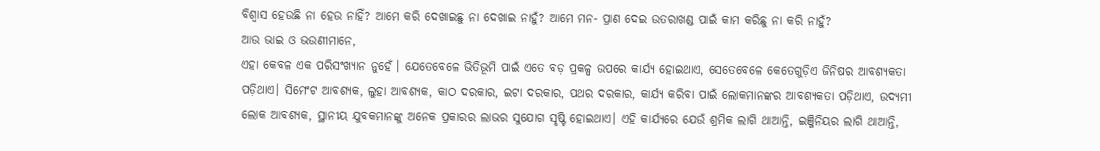ବିଶ୍ୱାସ ହେଉଛି ନା ହେଉ ନାହିଁ? ଆମେ କରି ଦେଖାଇଛୁ ନା ଦେଖାଇ ନାହୁଁ? ଆମେ ମନ- ପ୍ରାଣ ଦେଇ ଉତରାଖଣ୍ଡ ପାଇଁ କାମ କରିଛୁ ନା କରି ନାହୁଁ?
ଆଉ ଭାଇ ଓ ଭଉଣୀମାନେ,
ଏହା କେବଳ ଏକ ପରିସଂଖ୍ୟାନ ନୁହେଁ । ଯେତେବେଳେ ଭିତିଭୂମି ପାଇଁ ଏତେ ବଡ଼ ପ୍ରକଳ୍ପ ଉପରେ କାର୍ଯ୍ୟ ହୋଇଥାଏ, ସେତେବେଳେ କେତେଗୁଡ଼ିଏ ଜିନିଷର ଆବଶ୍ୟକତା ପଡ଼ିଥାଏ। ସିମେଂଟ ଆବଶ୍ୟକ, ଲୁହା ଆବଶ୍ୟକ, କାଠ ଦରକାର, ଇଟା ଦରକାର, ପଥର ଦରକାର, କାର୍ଯ୍ୟ କରିବା ପାଇଁ ଲୋକମାନଙ୍କର ଆବଶ୍ୟକତା ପଡ଼ିଥାଏ, ଉଦ୍ୟମୀ ଲୋକ ଆବଶ୍ୟକ, ସ୍ଥାନୀୟ ଯୁବକମାନଙ୍କୁ ଅନେକ ପ୍ରକାରର ଲାଭର ସୁଯୋଗ ସୃଷ୍ଟି ହୋଇଥାଏ। ଏହି କାର୍ଯ୍ୟରେ ଯେଉଁ ଶ୍ରମିକ ଲାଗି ଥାଆନ୍ତି, ଇଞ୍ଜିନିୟର ଲାଗି ଥାଆନ୍ତି,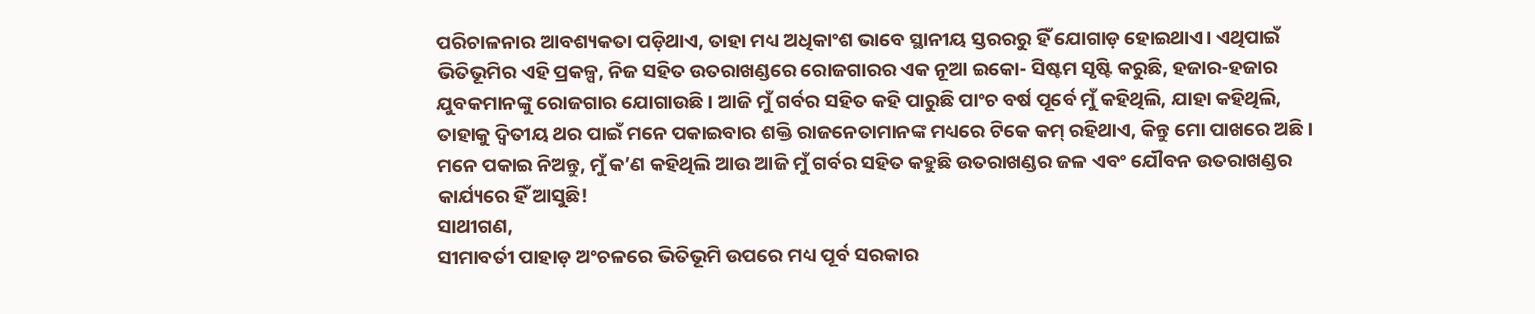ପରିଚାଳନାର ଆବଶ୍ୟକତା ପଡ଼ିଥାଏ, ତାହା ମଧ୍ୟ ଅଧିକାଂଶ ଭାବେ ସ୍ଥାନୀୟ ସ୍ତରରରୁ ହିଁ ଯୋଗାଡ଼ ହୋଇଥାଏ। ଏଥିପାଇଁ ଭିତିଭୂମିର ଏହି ପ୍ରକଳ୍ପ, ନିଜ ସହିତ ଉତରାଖଣ୍ଡରେ ରୋଜଗାରର ଏକ ନୂଆ ଇକୋ- ସିଷ୍ଟମ ସୃଷ୍ଟି କରୁଛି, ହଜାର-ହଜାର ଯୁବକମାନଙ୍କୁ ରୋଜଗାର ଯୋଗାଉଛି। ଆଜି ମୁଁ ଗର୍ବର ସହିତ କହି ପାରୁଛି ପାଂଚ ବର୍ଷ ପୂର୍ବେ ମୁଁ କହିଥିଲି, ଯାହା କହିଥିଲି, ତାହାକୁ ଦ୍ୱିତୀୟ ଥର ପାଇଁ ମନେ ପକାଇବାର ଶକ୍ତି ରାଜନେତାମାନଙ୍କ ମଧ୍ୟରେ ଟିକେ କମ୍ ରହିଥାଏ, କିନ୍ତୁ ମୋ ପାଖରେ ଅଛି। ମନେ ପକାଇ ନିଅନ୍ତୁ, ମୁଁ କ’ଣ କହିଥିଲି ଆଉ ଆଜି ମୁଁ ଗର୍ବର ସହିତ କହୁଛି ଉତରାଖଣ୍ଡର ଜଳ ଏବଂ ଯୌବନ ଉତରାଖଣ୍ଡର କାର୍ଯ୍ୟରେ ହିଁ ଆସୁଛି!
ସାଥୀଗଣ,
ସୀମାବର୍ତୀ ପାହାଡ଼ ଅଂଚଳରେ ଭିତିଭୂମି ଉପରେ ମଧ୍ୟ ପୂର୍ବ ସରକାର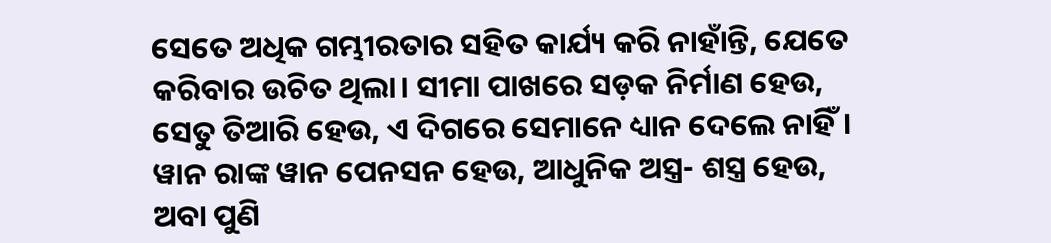ସେତେ ଅଧିକ ଗମ୍ଭୀରତାର ସହିତ କାର୍ଯ୍ୟ କରି ନାହାଁନ୍ତି, ଯେତେ କରିବାର ଉଚିତ ଥିଲା। ସୀମା ପାଖରେ ସଡ଼କ ନିର୍ମାଣ ହେଉ, ସେତୁ ତିଆରି ହେଉ, ଏ ଦିଗରେ ସେମାନେ ଧ୍ୟାନ ଦେଲେ ନାହିଁ। ୱାନ ରାଙ୍କ ୱାନ ପେନସନ ହେଉ, ଆଧୁନିକ ଅସ୍ତ୍ର- ଶସ୍ତ୍ର ହେଉ, ଅବା ପୁଣି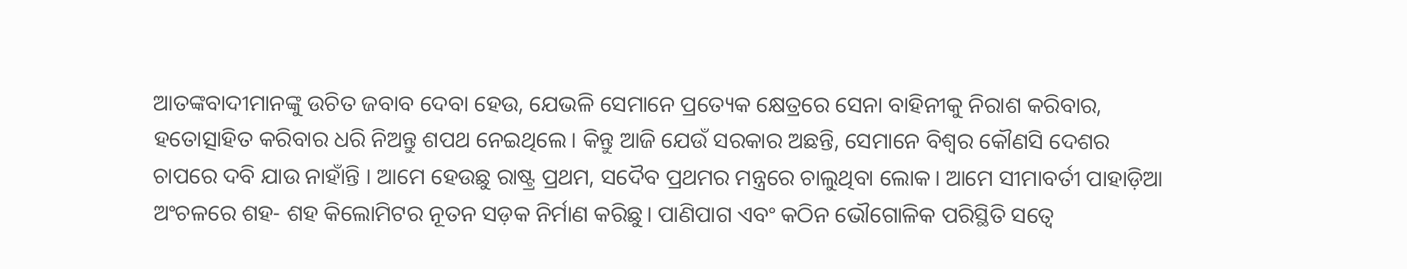ଆତଙ୍କବାଦୀମାନଙ୍କୁ ଉଚିତ ଜବାବ ଦେବା ହେଉ, ଯେଭଳି ସେମାନେ ପ୍ରତ୍ୟେକ କ୍ଷେତ୍ରରେ ସେନା ବାହିନୀକୁ ନିରାଶ କରିବାର, ହତୋତ୍ସାହିତ କରିବାର ଧରି ନିଅନ୍ତୁ ଶପଥ ନେଇଥିଲେ। କିନ୍ତୁ ଆଜି ଯେଉଁ ସରକାର ଅଛନ୍ତି, ସେମାନେ ବିଶ୍ୱର କୌଣସି ଦେଶର ଚାପରେ ଦବି ଯାଉ ନାହାଁନ୍ତି । ଆମେ ହେଉଛୁ ରାଷ୍ଟ୍ର ପ୍ରଥମ, ସଦୈବ ପ୍ରଥମର ମନ୍ତ୍ରରେ ଚାଲୁଥିବା ଲୋକ। ଆମେ ସୀମାବର୍ତୀ ପାହାଡ଼ିଆ ଅଂଚଳରେ ଶହ- ଶହ କିଲୋମିଟର ନୂତନ ସଡ଼କ ନିର୍ମାଣ କରିଛୁ। ପାଣିପାଗ ଏବଂ କଠିନ ଭୌଗୋଳିକ ପରିସ୍ଥିତି ସତ୍ୱେ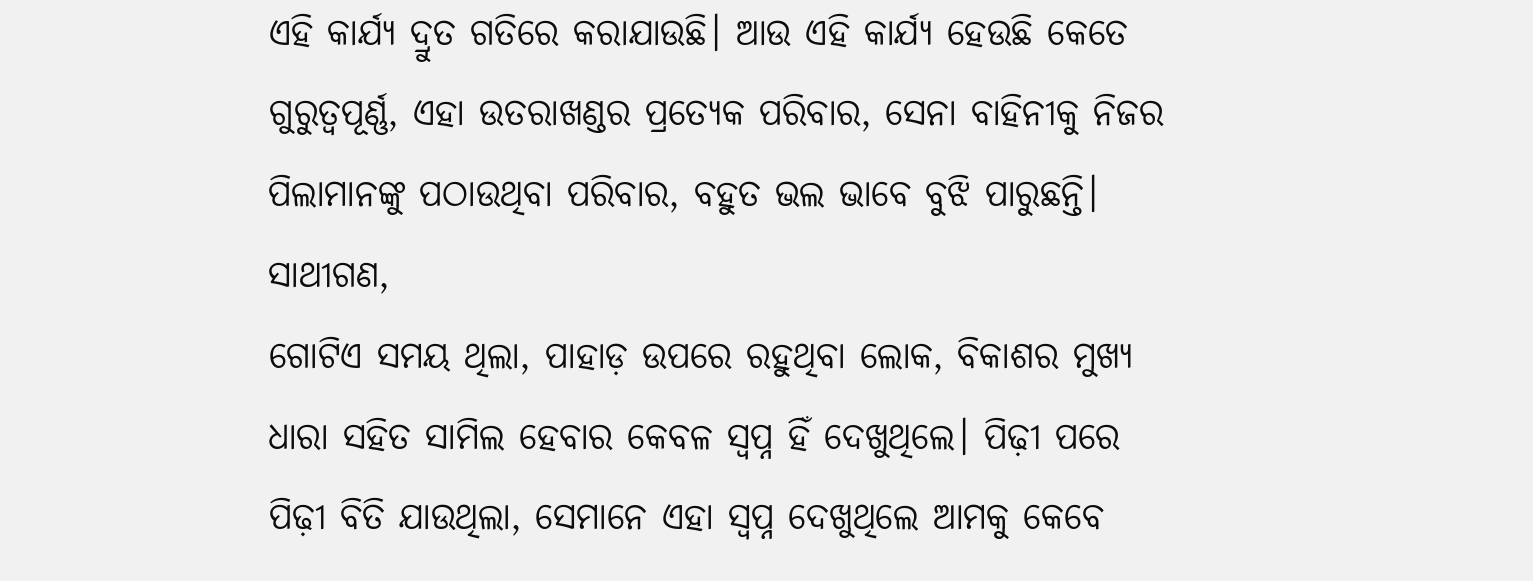ଏହି କାର୍ଯ୍ୟ ଦ୍ରୁତ ଗତିରେ କରାଯାଉଛି। ଆଉ ଏହି କାର୍ଯ୍ୟ ହେଉଛି କେତେ ଗୁରୁତ୍ୱପୂର୍ଣ୍ଣ, ଏହା ଉତରାଖଣ୍ଡର ପ୍ରତ୍ୟେକ ପରିବାର, ସେନା ବାହିନୀକୁ ନିଜର ପିଲାମାନଙ୍କୁ ପଠାଉଥିବା ପରିବାର, ବହୁତ ଭଲ ଭାବେ ବୁଝି ପାରୁଛନ୍ତି।
ସାଥୀଗଣ,
ଗୋଟିଏ ସମୟ ଥିଲା, ପାହାଡ଼ ଉପରେ ରହୁଥିବା ଲୋକ, ବିକାଶର ମୁଖ୍ୟ ଧାରା ସହିତ ସାମିଲ ହେବାର କେବଳ ସ୍ୱପ୍ନ ହିଁ ଦେଖୁଥିଲେ। ପିଢ଼ୀ ପରେ ପିଢ଼ୀ ବିତି ଯାଉଥିଲା, ସେମାନେ ଏହା ସ୍ୱପ୍ନ ଦେଖୁଥିଲେ ଆମକୁ କେବେ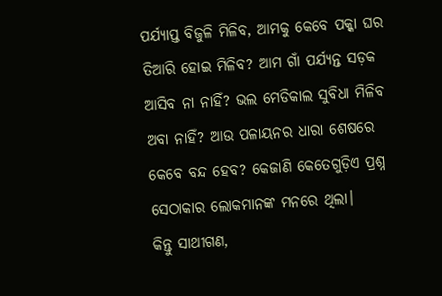ପର୍ଯ୍ୟାପ୍ତ ବିଜୁଳି ମିଳିବ, ଆମକୁ କେବେ ପକ୍କା ଘର ତିଆରି ହୋଇ ମିଳିବ? ଆମ ଗାଁ ପର୍ଯ୍ୟନ୍ତ ସଡ଼କ ଆସିବ ନା ନାହିଁ? ଭଲ ମେଡିକାଲ ସୁବିଧା ମିଳିବ ଅବା ନାହିଁ? ଆଉ ପଳାୟନର ଧାରା ଶେଷରେ କେବେ ବନ୍ଦ ହେବ? କେଜାଣି କେତେଗୁଡ଼ିଏ ପ୍ରଶ୍ନ ସେଠାକାର ଲୋକମାନଙ୍କ ମନରେ ଥିଲା।
କିନ୍ତୁ ସାଥୀଗଣ,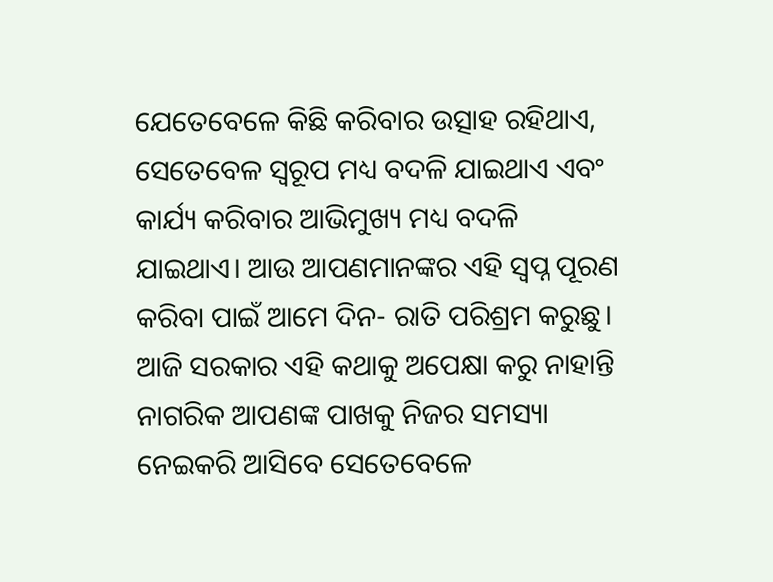ଯେତେବେଳେ କିଛି କରିବାର ଉତ୍ସାହ ରହିଥାଏ, ସେତେବେଳ ସ୍ୱରୂପ ମଧ୍ୟ ବଦଳି ଯାଇଥାଏ ଏବଂ କାର୍ଯ୍ୟ କରିବାର ଆଭିମୁଖ୍ୟ ମଧ୍ୟ ବଦଳି ଯାଇଥାଏ। ଆଉ ଆପଣମାନଙ୍କର ଏହି ସ୍ୱପ୍ନ ପୂରଣ କରିବା ପାଇଁ ଆମେ ଦିନ- ରାତି ପରିଶ୍ରମ କରୁଛୁ। ଆଜି ସରକାର ଏହି କଥାକୁ ଅପେକ୍ଷା କରୁ ନାହାନ୍ତି ନାଗରିକ ଆପଣଙ୍କ ପାଖକୁ ନିଜର ସମସ୍ୟା ନେଇକରି ଆସିବେ ସେତେବେଳେ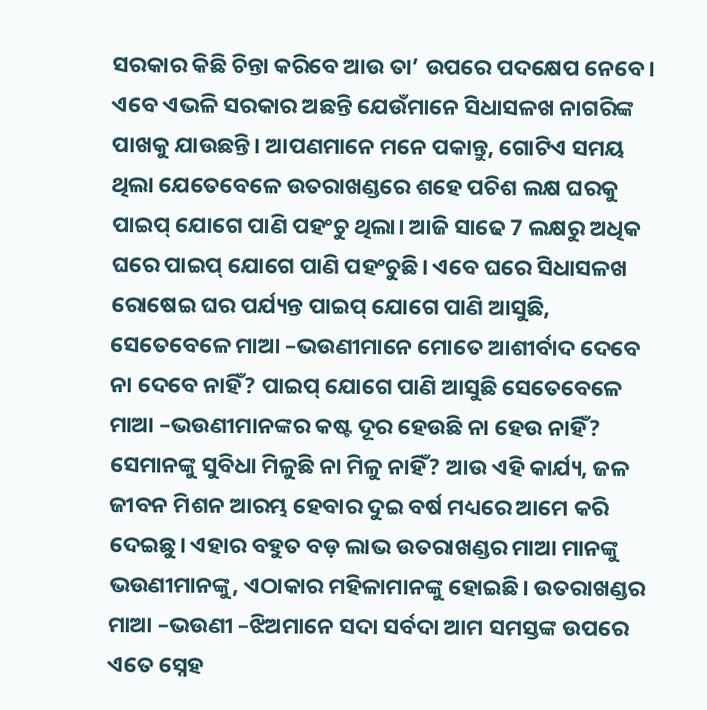ସରକାର କିଛି ଚିନ୍ତା କରିବେ ଆଉ ତା’ ଉପରେ ପଦକ୍ଷେପ ନେବେ। ଏବେ ଏଭଳି ସରକାର ଅଛନ୍ତି ଯେଉଁମାନେ ସିଧାସଳଖ ନାଗରିଙ୍କ ପାଖକୁ ଯାଉଛନ୍ତି। ଆପଣମାନେ ମନେ ପକାନ୍ତୁ, ଗୋଟିଏ ସମୟ ଥିଲା ଯେତେବେଳେ ଉତରାଖଣ୍ଡରେ ଶହେ ପଚିଶ ଲକ୍ଷ ଘରକୁ ପାଇପ୍ ଯୋଗେ ପାଣି ପହଂଚୁ ଥିଲା। ଆଜି ସାଢେ 7 ଲକ୍ଷରୁ ଅଧିକ ଘରେ ପାଇପ୍ ଯୋଗେ ପାଣି ପହଂଚୁଛି। ଏବେ ଘରେ ସିଧାସଳଖ ରୋଷେଇ ଘର ପର୍ଯ୍ୟନ୍ତ ପାଇପ୍ ଯୋଗେ ପାଣି ଆସୁଛି, ସେତେବେଳେ ମାଆ –ଭଉଣୀମାନେ ମୋତେ ଆଶୀର୍ବାଦ ଦେବେ ନା ଦେବେ ନାହିଁ? ପାଇପ୍ ଯୋଗେ ପାଣି ଆସୁଛି ସେତେବେଳେ ମାଆ –ଭଉଣୀମାନଙ୍କର କଷ୍ଟ ଦୂର ହେଉଛି ନା ହେଉ ନାହିଁ? ସେମାନଙ୍କୁ ସୁବିଧା ମିଳୁଛି ନା ମିଳୁ ନାହିଁ? ଆଉ ଏହି କାର୍ଯ୍ୟ, ଜଳ ଜୀବନ ମିଶନ ଆରମ୍ଭ ହେବାର ଦୁଇ ବର୍ଷ ମଧ୍ୟରେ ଆମେ କରି ଦେଇଛୁ। ଏହାର ବହୁତ ବଡ଼ ଲାଭ ଉତରାଖଣ୍ଡର ମାଆ ମାନଙ୍କୁ ଭଉଣୀମାନଙ୍କୁ, ଏଠାକାର ମହିଳାମାନଙ୍କୁ ହୋଇଛି। ଉତରାଖଣ୍ଡର ମାଆ –ଭଉଣୀ –ଝିଅମାନେ ସଦା ସର୍ବଦା ଆମ ସମସ୍ତଙ୍କ ଉପରେ ଏତେ ସ୍ନେହ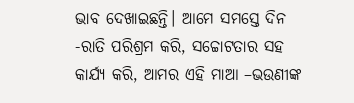ଭାବ ଦେଖାଇଛନ୍ତି। ଆମେ ସମସ୍ତେ ଦିନ -ରାତି ପରିଶ୍ରମ କରି, ସଚ୍ଚୋଟତାର ସହ କାର୍ଯ୍ୟ କରି, ଆମର ଏହି ମାଆ –ଭଉଣୀଙ୍କ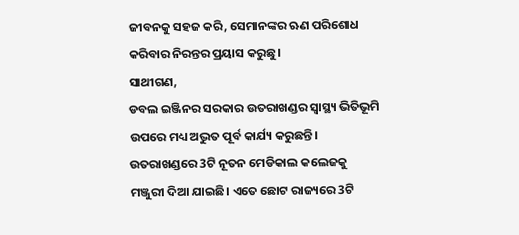ଜୀବନକୁ ସହଜ କରି, ସେମାନଙ୍କର ଋଣ ପରିଶୋଧ କରିବାର ନିରନ୍ତର ପ୍ରୟାସ କରୁଛୁ।
ସାଥୀଗଣ,
ଡବଲ ଇଞ୍ଜିନର ସରକାର ଉତରାଖଣ୍ଡର ସ୍ୱାସ୍ଥ୍ୟ ଭିତିଭୂମି ଉପରେ ମଧ୍ୟ ଅଦ୍ଭୁତ ପୂର୍ବ କାର୍ଯ୍ୟ କରୁଛନ୍ତି। ଉତରାଖଣ୍ଡରେ 3ଟି ନୂତନ ମେଡିକାଲ କଲେଜକୁ ମଞ୍ଜୁରୀ ଦିଆ ଯାଇଛି। ଏତେ ଛୋଟ ରାଜ୍ୟରେ 3ଟି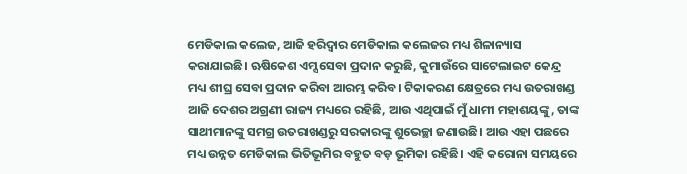ମେଡିକାଲ କଲେଜ, ଆଜି ହରିଦ୍ୱାର ମେଡିକାଲ କଲେଜର ମଧ୍ୟ ଶିଳାନ୍ୟାସ କରାଯାଇଛି। ଋଷିକେଶ ଏମ୍ସ ସେବା ପ୍ରଦାନ କରୁଛି, କୁମାଉଁରେ ସାଟେଲାଇଟ କେନ୍ଦ୍ର ମଧ୍ୟ ଶୀଘ୍ର ସେବା ପ୍ରଦାନ କରିବା ଆରମ୍ଭ କରିବ। ଟିକାକରଣ କ୍ଷେତ୍ରରେ ମଧ୍ୟ ଉତରାଖଣ୍ଡ ଆଜି ଦେଶର ଅଗ୍ରଣୀ ରାଜ୍ୟ ମଧ୍ୟରେ ରହିଛି, ଆଉ ଏଥିପାଇଁ ମୁଁ ଧାମୀ ମହାଶୟଙ୍କୁ, ତାଙ୍କ ସାଥୀମାନଙ୍କୁ ସମଗ୍ର ଉତରାଖଣ୍ଡରୁ ସରକାରଙ୍କୁ ଶୁଭେଚ୍ଛା ଜଣାଉଛି। ଆଉ ଏହା ପଛରେ ମଧ୍ୟ ଉନ୍ନତ ମେଡିକାଲ ଭିତିଭୂମିର ବହୁତ ବଡ଼ ଭୂମିକା ରହିଛି। ଏହି କରୋନା ସମୟରେ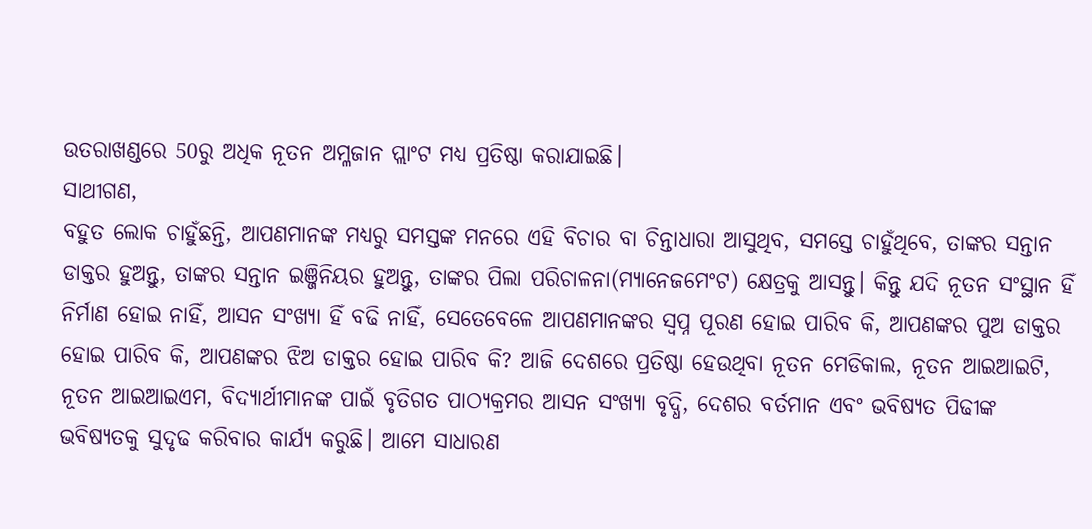ଉତରାଖଣ୍ଡରେ 50ରୁ ଅଧିକ ନୂତନ ଅମ୍ଳଜାନ ପ୍ଲାଂଟ ମଧ୍ୟ ପ୍ରତିଷ୍ଠା କରାଯାଇଛି।
ସାଥୀଗଣ,
ବହୁତ ଲୋକ ଚାହୁଁଛନ୍ତି, ଆପଣମାନଙ୍କ ମଧ୍ୟରୁ ସମସ୍ତଙ୍କ ମନରେ ଏହି ବିଚାର ବା ଚିନ୍ତାଧାରା ଆସୁଥିବ, ସମସ୍ତେ ଚାହୁଁଥିବେ, ତାଙ୍କର ସନ୍ତାନ ଡାକ୍ତର ହୁଅନ୍ତୁ, ତାଙ୍କର ସନ୍ତାନ ଇଞ୍ଜିନିୟର ହୁଅନ୍ତୁ, ତାଙ୍କର ପିଲା ପରିଚାଳନା(ମ୍ୟାନେଜମେଂଟ) କ୍ଷେତ୍ରକୁ ଆସନ୍ତୁ। କିନ୍ତୁ ଯଦି ନୂତନ ସଂସ୍ଥାନ ହିଁ ନିର୍ମାଣ ହୋଇ ନାହିଁ, ଆସନ ସଂଖ୍ୟା ହିଁ ବଢି ନାହିଁ, ସେତେବେଳେ ଆପଣମାନଙ୍କର ସ୍ୱପ୍ନ ପୂରଣ ହୋଇ ପାରିବ କି, ଆପଣଙ୍କର ପୁଅ ଡାକ୍ତର ହୋଇ ପାରିବ କି, ଆପଣଙ୍କର ଝିଅ ଡାକ୍ତର ହୋଇ ପାରିବ କି? ଆଜି ଦେଶରେ ପ୍ରତିଷ୍ଠା ହେଉଥିବା ନୂତନ ମେଡିକାଲ, ନୂତନ ଆଇଆଇଟି, ନୂତନ ଆଇଆଇଏମ, ବିଦ୍ୟାର୍ଥୀମାନଙ୍କ ପାଇଁ ବୃତିଗତ ପାଠ୍ୟକ୍ରମର ଆସନ ସଂଖ୍ୟା ବୃଦ୍ଧି, ଦେଶର ବର୍ତମାନ ଏବଂ ଭବିଷ୍ୟତ ପିଢୀଙ୍କ ଭବିଷ୍ୟତକୁ ସୁଦୃଢ କରିବାର କାର୍ଯ୍ୟ କରୁଛି। ଆମେ ସାଧାରଣ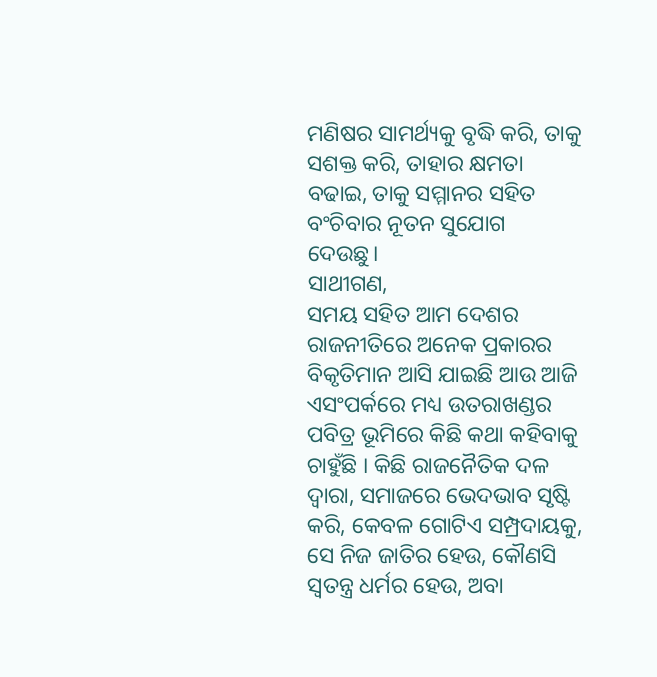ମଣିଷର ସାମର୍ଥ୍ୟକୁ ବୃଦ୍ଧି କରି, ତାକୁ ସଶକ୍ତ କରି, ତାହାର କ୍ଷମତା ବଢାଇ, ତାକୁ ସମ୍ମାନର ସହିତ ବଂଚିବାର ନୂତନ ସୁଯୋଗ ଦେଉଛୁ।
ସାଥୀଗଣ,
ସମୟ ସହିତ ଆମ ଦେଶର ରାଜନୀତିରେ ଅନେକ ପ୍ରକାରର ବିକୃତିମାନ ଆସି ଯାଇଛି ଆଉ ଆଜି ଏସଂପର୍କରେ ମଧ୍ୟ ଉତରାଖଣ୍ଡର ପବିତ୍ର ଭୂମିରେ କିଛି କଥା କହିବାକୁ ଚାହୁଁଛି । କିଛି ରାଜନୈତିକ ଦଳ ଦ୍ୱାରା, ସମାଜରେ ଭେଦଭାବ ସୃଷ୍ଟି କରି, କେବଳ ଗୋଟିଏ ସମ୍ପ୍ରଦାୟକୁ, ସେ ନିଜ ଜାତିର ହେଉ, କୌଣସି ସ୍ୱତନ୍ତ୍ର ଧର୍ମର ହେଉ, ଅବା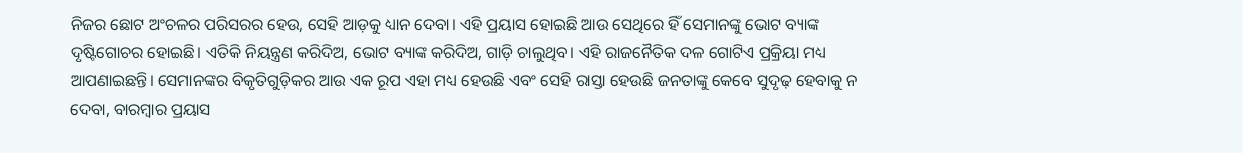ନିଜର ଛୋଟ ଅଂଚଳର ପରିସରର ହେଉ, ସେହି ଆଡ଼କୁ ଧ୍ୟାନ ଦେବା। ଏହି ପ୍ରୟାସ ହୋଇଛି ଆଉ ସେଥିରେ ହିଁ ସେମାନଙ୍କୁ ଭୋଟ ବ୍ୟାଙ୍କ ଦୃଷ୍ଟିଗୋଚର ହୋଇଛି। ଏତିକି ନିୟନ୍ତ୍ରଣ କରିଦିଅ, ଭୋଟ ବ୍ୟାଙ୍କ କରିଦିଅ, ଗାଡ଼ି ଚାଲୁଥିବ। ଏହି ରାଜନୈତିକ ଦଳ ଗୋଟିଏ ପ୍ରକ୍ରିୟା ମଧ୍ୟ ଆପଣାଇଛନ୍ତି। ସେମାନଙ୍କର ବିକୃତିଗୁଡ଼ିକର ଆଉ ଏକ ରୂପ ଏହା ମଧ୍ୟ ହେଉଛି ଏବଂ ସେହି ରାସ୍ତା ହେଉଛି ଜନତାଙ୍କୁ କେବେ ସୁଦୃଢ଼ ହେବାକୁ ନ ଦେବା, ବାରମ୍ବାର ପ୍ରୟାସ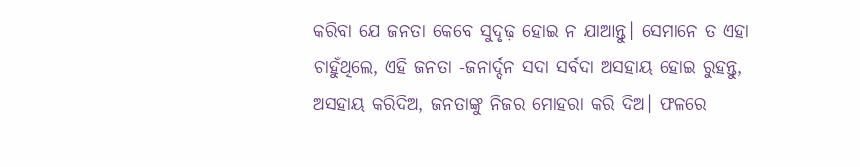କରିବା ଯେ ଜନତା କେବେ ସୁଦୃଢ଼ ହୋଇ ନ ଯାଆନ୍ତୁ। ସେମାନେ ତ ଏହା ଚାହୁଁଥିଲେ, ଏହି ଜନତା -ଜନାର୍ଦ୍ଦନ ସଦା ସର୍ବଦା ଅସହାୟ ହୋଇ ରୁହନ୍ତୁ, ଅସହାୟ କରିଦିଅ, ଜନତାଙ୍କୁ ନିଜର ମୋହରା କରି ଦିଅ। ଫଳରେ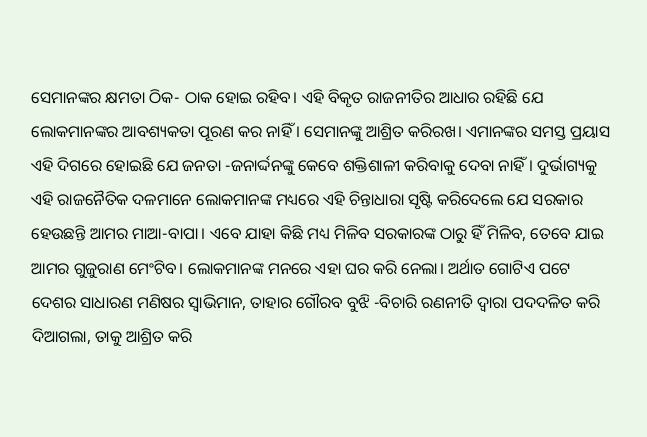ସେମାନଙ୍କର କ୍ଷମତା ଠିକ- ଠାକ ହୋଇ ରହିବ। ଏହି ବିକୃତ ରାଜନୀତିର ଆଧାର ରହିଛି ଯେ ଲୋକମାନଙ୍କର ଆବଶ୍ୟକତା ପୂରଣ କର ନାହିଁ । ସେମାନଙ୍କୁ ଆଶ୍ରିତ କରିରଖ। ଏମାନଙ୍କର ସମସ୍ତ ପ୍ରୟାସ ଏହି ଦିଗରେ ହୋଇଛି ଯେ ଜନତା -ଜନାର୍ଦ୍ଦନଙ୍କୁ କେବେ ଶକ୍ତିଶାଳୀ କରିବାକୁ ଦେବା ନାହିଁ। ଦୁର୍ଭାଗ୍ୟକୁ ଏହି ରାଜନୈତିକ ଦଳମାନେ ଲୋକମାନଙ୍କ ମଧ୍ୟରେ ଏହି ଚିନ୍ତାଧାରା ସୃଷ୍ଟି କରିଦେଲେ ଯେ ସରକାର ହେଉଛନ୍ତି ଆମର ମାଆ-ବାପା। ଏବେ ଯାହା କିଛି ମଧ୍ୟ ମିଳିବ ସରକାରଙ୍କ ଠାରୁ ହିଁ ମିଳିବ, ତେବେ ଯାଇ ଆମର ଗୁଜୁରାଣ ମେଂଟିବ। ଲୋକମାନଙ୍କ ମନରେ ଏହା ଘର କରି ନେଲା। ଅର୍ଥାତ ଗୋଟିଏ ପଟେ ଦେଶର ସାଧାରଣ ମଣିଷର ସ୍ୱାଭିମାନ, ତାହାର ଗୌରବ ବୁଝି -ବିଚାରି ରଣନୀତି ଦ୍ୱାରା ପଦଦଳିତ କରି ଦିଆଗଲା, ତାକୁ ଆଶ୍ରିତ କରି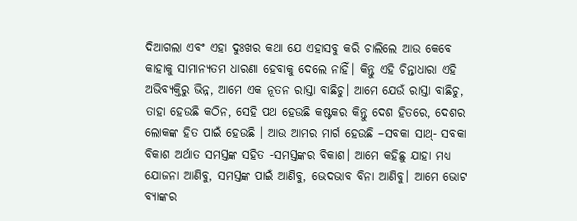ଦିଆଗଲା ଏବଂ ଏହା ଦୁଃଖର କଥା ଯେ ଏହାସବୁ କରି ଚାଲିଲେ ଆଉ କେବେ କାହାକୁ ସାମାନ୍ୟତମ ଧାରଣା ହେବାକୁ ଦେଲେ ନାହିଁ। କିନ୍ତୁ ଏହି ଚିନ୍ତାଧାରା ଏହି ଅଭିବ୍ୟକ୍ତିରୁ ଭିନ୍ନ, ଆମେ ଏକ ନୂତନ ରାସ୍ତା ବାଛିଚୁ। ଆମେ ଯେଉଁ ରାସ୍ତା ବାଛିଚୁ, ତାହା ହେଉଛି କଠିନ, ସେହି ପଥ ହେଉଛି କଷ୍ଟକର କିନ୍ତୁ ଦେଶ ହିତରେ, ଦେଶର ଲୋକଙ୍କ ହିତ ପାଇଁ ହେଉଛି । ଆଉ ଆମର ମାର୍ଗ ହେଉଛି –ସବକା ସାଥ୍- ସବକା ବିକାଶ ଅର୍ଥାତ ସମସ୍ତଙ୍କ ସହିତ -ସମସ୍ତଙ୍କର ବିକାଶ। ଆମେ କହିଛୁ ଯାହା ମଧ୍ୟ ଯୋଜନା ଆଣିବୁ, ସମସ୍ତଙ୍କ ପାଇଁ ଆଣିବୁ, ଭେଦଭାବ ବିନା ଆଣିବୁ। ଆମେ ଭୋଟ ବ୍ୟାଙ୍କର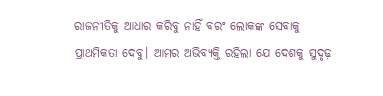ରାଜନୀତିକୁ ଆଧାର କରିବୁ ନାହିଁ ବରଂ ଲୋକଙ୍କ ସେବାକୁ ପ୍ରାଥମିକତା ଦେବୁ। ଆମର ଅଭିବ୍ୟକ୍ତି ରହିଲା ଯେ ଦେଶକୁ ସୁଦୃଢ଼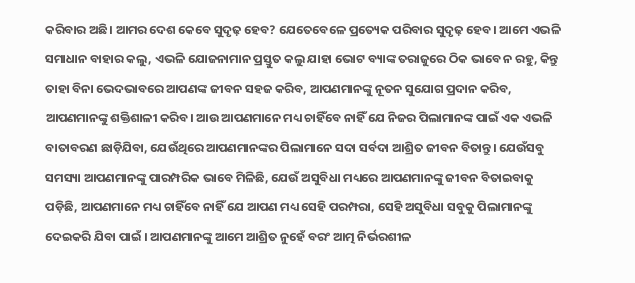କରିବାର ଅଛି। ଆମର ଦେଶ କେବେ ସୁଦୃଢ଼ ହେବ? ଯେତେବେଳେ ପ୍ରତ୍ୟେକ ପରିବାର ସୁଦୃଢ଼ ହେବ। ଆମେ ଏଭଳି ସମାଧାନ ବାହାର କଲୁ, ଏଭଳି ଯୋଜନାମାନ ପ୍ରସ୍ତୁତ କଲୁ ଯାହା ଭୋଟ ବ୍ୟାଙ୍କ ତରାଜୁରେ ଠିକ ଭାବେ ନ ରହୁ, କିନ୍ତୁ ତାହା ବିନା ଭେଦଭାବରେ ଆପଣଙ୍କ ଜୀବନ ସହଜ କରିବ, ଆପଣମାନଙ୍କୁ ନୂତନ ସୁଯୋଗ ପ୍ରଦାନ କରିବ, ଆପଣମାନଙ୍କୁ ଶକ୍ତିଶାଳୀ କରିବ। ଆଉ ଆପଣମାନେ ମଧ୍ୟ ଚାହିଁବେ ନାହିଁ ଯେ ନିଜର ପିଲାମାନଙ୍କ ପାଇଁ ଏକ ଏଭଳି ବାତାବରଣ ଛାଡ଼ିଯିବା, ଯେଉଁଥିରେ ଆପଣମାନଙ୍କର ପିଲାମାନେ ସଦା ସର୍ବଦା ଆଶ୍ରିତ ଜୀବନ ବିତାନ୍ତୁ। ଯେଉଁସବୁ ସମସ୍ୟା ଆପଣମାନଙ୍କୁ ପାରମ୍ପରିକ ଭାବେ ମିଳିଛି, ଯେଉଁ ଅସୁବିଧା ମଧ୍ୟରେ ଆପଣମାନଙ୍କୁ ଜୀବନ ବିତାଇବାକୁ ପଡ଼ିଛି, ଆପଣମାନେ ମଧ୍ୟ ଚାହିଁବେ ନାହିଁ ଯେ ଆପଣ ମଧ୍ୟ ସେହି ପରମ୍ପରା, ସେହି ଅସୁବିଧା ସବୁକୁ ପିଲାମାନଙ୍କୁ ଦେଇକରି ଯିବା ପାଇଁ । ଆପଣମାନଙ୍କୁ ଆମେ ଆଶ୍ରିତ ନୁହେଁ ବରଂ ଆତ୍ମ ନିର୍ଭରଶୀଳ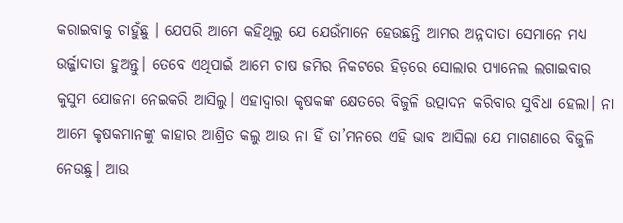କରାଇବାକୁ ଚାହୁଁଛୁ । ଯେପରି ଆମେ କହିଥିଲୁ ଯେ ଯେଉଁମାନେ ହେଉଛନ୍ତି ଆମର ଅନ୍ନଦାତା ସେମାନେ ମଧ୍ୟ ଉର୍ଜ୍ଜାଦାତା ହୁଅନ୍ତୁ। ତେବେ ଏଥିପାଇଁ ଆମେ ଚାଷ ଜମିର ନିକଟରେ ହିଡ଼ରେ ସୋଲାର ପ୍ୟାନେଲ ଲଗାଇବାର କୁସୁମ ଯୋଜନା ନେଇକରି ଆସିଲୁ। ଏହାଦ୍ୱାରା କୃଷକଙ୍କ କ୍ଷେତରେ ବିଜୁଳି ଉତ୍ପାଦନ କରିବାର ସୁବିଧା ହେଲା। ନା ଆମେ କୃଷକମାନଙ୍କୁ କାହାର ଆଶ୍ରିତ କଲୁ ଆଉ ନା ହିଁ ତା’ମନରେ ଏହି ଭାବ ଆସିଲା ଯେ ମାଗଣାରେ ବିଜୁଳି ନେଉଛୁ। ଆଉ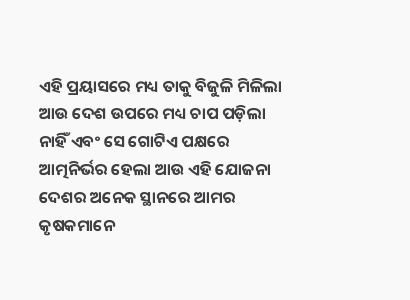ଏହି ପ୍ରୟାସରେ ମଧ୍ୟ ତାକୁ ବିଜୁଳି ମିଳିଲା ଆଉ ଦେଶ ଉପରେ ମଧ୍ୟ ଚାପ ପଡ଼ିଲା ନାହିଁ ଏବଂ ସେ ଗୋଟିଏ ପକ୍ଷରେ ଆତ୍ମନିର୍ଭର ହେଲା ଆଉ ଏହି ଯୋଜନା ଦେଶର ଅନେକ ସ୍ଥାନରେ ଆମର କୃଷକମାନେ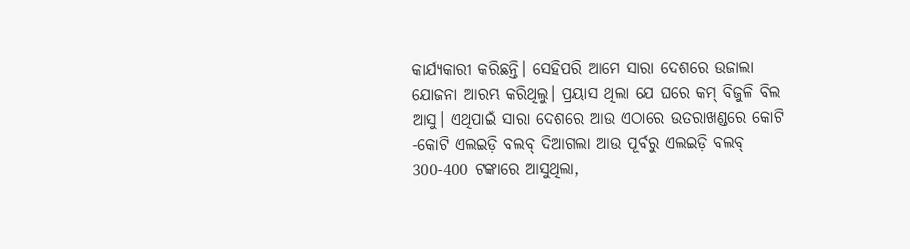କାର୍ଯ୍ୟକାରୀ କରିଛନ୍ତି। ସେହିପରି ଆମେ ସାରା ଦେଶରେ ଉଜାଲା ଯୋଜନା ଆରମ୍ଭ କରିଥିଲୁ। ପ୍ରୟାସ ଥିଲା ଯେ ଘରେ କମ୍ ବିଜୁଳି ବିଲ ଆସୁ। ଏଥିପାଇଁ ସାରା ଦେଶରେ ଆଉ ଏଠାରେ ଉତରାଖଣ୍ଡରେ କୋଟି -କୋଟି ଏଲଇଡ଼ି ବଲବ୍ ଦିଆଗଲା ଆଉ ପୂର୍ବରୁ ଏଲଇଡ଼ି ବଲବ୍ 300-400 ଟଙ୍କାରେ ଆସୁଥିଲା,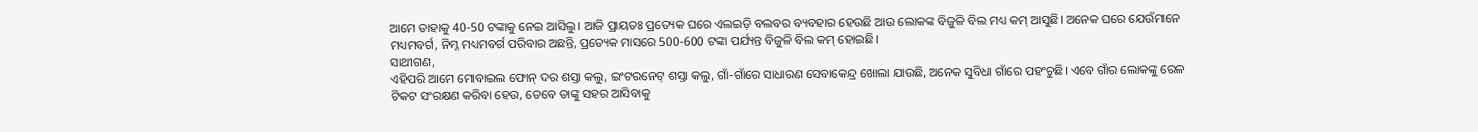ଆମେ ତାହାକୁ 40-50 ଟଙ୍କାକୁ ନେଇ ଆସିଲୁ। ଆଜି ପ୍ରାୟତଃ ପ୍ରତ୍ୟେକ ଘରେ ଏଲଇଡ଼ି ବଲବର ବ୍ୟବହାର ହେଉଛି ଆଉ ଲୋକଙ୍କ ବିଜୁଳି ବିଲ ମଧ୍ୟ କମ୍ ଆସୁଛି। ଅନେକ ଘରେ ଯେଉଁମାନେ ମଧ୍ୟମବର୍ଗ, ନିମ୍ନ ମଧ୍ୟମବର୍ଗ ପରିବାର ଅଛନ୍ତି, ପ୍ରତ୍ୟେକ ମାସରେ 500-600 ଟଙ୍କା ପର୍ଯ୍ୟନ୍ତ ବିଜୁଳି ବିଲ କମ୍ ହୋଇଛି।
ସାଥୀଗଣ,
ଏହିପରି ଆମେ ମୋବାଇଲ ଫୋନ୍ ଦର ଶସ୍ତା କଲୁ, ଇଂଟରନେଟ୍ ଶସ୍ତା କଲୁ, ଗାଁ-ଗାଁରେ ସାଧାରଣ ସେବାକେନ୍ଦ୍ର ଖୋଲା ଯାଉଛି, ଅନେକ ସୁବିଧା ଗାଁରେ ପହଂଚୁଛି। ଏବେ ଗାଁର ଲୋକଙ୍କୁ ରେଳ ଟିକଟ ସଂରକ୍ଷଣ କରିବା ହେଉ, ତେବେ ତାଙ୍କୁ ସହର ଆସିବାକୁ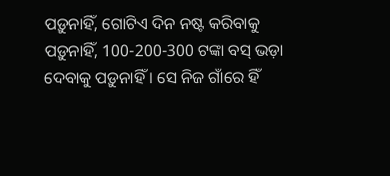ପଡ଼ୁନାହିଁ, ଗୋଟିଏ ଦିନ ନଷ୍ଟ କରିବାକୁ ପଡ଼ୁନାହିଁ, 100-200-300 ଟଙ୍କା ବସ୍ ଭଡ଼ା ଦେବାକୁ ପଡ଼ୁନାହିଁ । ସେ ନିଜ ଗାଁରେ ହିଁ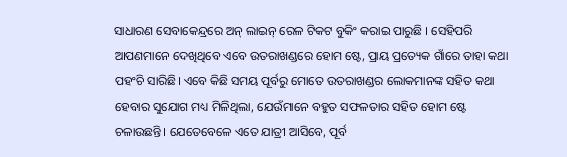ସାଧାରଣ ସେବାକେନ୍ଦ୍ରରେ ଅନ୍ ଲାଇନ୍ ରେଳ ଟିକଟ ବୁକିଂ କରାଇ ପାରୁଛି । ସେହିପରି ଆପଣମାନେ ଦେଖିଥିବେ ଏବେ ଉତରାଖଣ୍ଡରେ ହୋମ ଷ୍ଟେ, ପ୍ରାୟ ପ୍ରତ୍ୟେକ ଗାଁରେ ତାହା କଥା ପହଂଚି ସାରିଛି। ଏବେ କିଛି ସମୟ ପୂର୍ବରୁ ମୋତେ ଉତରାଖଣ୍ଡର ଲୋକମାନଙ୍କ ସହିତ କଥା ହେବାର ସୁଯୋଗ ମଧ୍ୟ ମିଳିଥିଲା, ଯେଉଁମାନେ ବହୁତ ସଫଳତାର ସହିତ ହୋମ ଷ୍ଟେ ଚଳାଉଛନ୍ତି। ଯେତେବେଳେ ଏତେ ଯାତ୍ରୀ ଆସିବେ, ପୂର୍ବ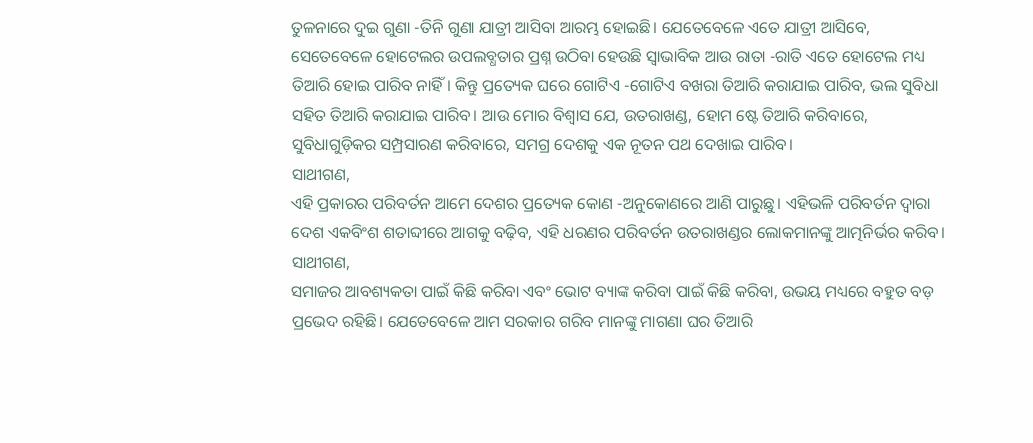ତୁଳନାରେ ଦୁଇ ଗୁଣା -ତିନି ଗୁଣା ଯାତ୍ରୀ ଆସିବା ଆରମ୍ଭ ହୋଇଛି। ଯେତେବେଳେ ଏତେ ଯାତ୍ରୀ ଆସିବେ, ସେତେବେଳେ ହୋଟେଲର ଉପଲବ୍ଧତାର ପ୍ରଶ୍ନ ଉଠିବା ହେଉଛି ସ୍ୱାଭାବିକ ଆଉ ରାତା -ରାତି ଏତେ ହୋଟେଲ ମଧ୍ୟ ତିଆରି ହୋଇ ପାରିବ ନାହିଁ। କିନ୍ତୁ ପ୍ରତ୍ୟେକ ଘରେ ଗୋଟିଏ -ଗୋଟିଏ ବଖରା ତିଆରି କରାଯାଇ ପାରିବ, ଭଲ ସୁବିଧା ସହିତ ତିଆରି କରାଯାଇ ପାରିବ। ଆଉ ମୋର ବିଶ୍ୱାସ ଯେ, ଉତରାଖଣ୍ଡ, ହୋମ ଷ୍ଟେ ତିଆରି କରିବାରେ, ସୁବିଧାଗୁଡ଼ିକର ସମ୍ପ୍ରସାରଣ କରିବାରେ, ସମଗ୍ର ଦେଶକୁ ଏକ ନୂତନ ପଥ ଦେଖାଇ ପାରିବ।
ସାଥୀଗଣ,
ଏହି ପ୍ରକାରର ପରିବର୍ତନ ଆମେ ଦେଶର ପ୍ରତ୍ୟେକ କୋଣ -ଅନୁକୋଣରେ ଆଣି ପାରୁଛୁ। ଏହିଭଳି ପରିବର୍ତନ ଦ୍ୱାରା ଦେଶ ଏକବିଂଶ ଶତାବ୍ଦୀରେ ଆଗକୁ ବଢ଼ିବ, ଏହି ଧରଣର ପରିବର୍ତନ ଉତରାଖଣ୍ଡର ଲୋକମାନଙ୍କୁ ଆତ୍ମନିର୍ଭର କରିବ।
ସାଥୀଗଣ,
ସମାଜର ଆବଶ୍ୟକତା ପାଇଁ କିଛି କରିବା ଏବଂ ଭୋଟ ବ୍ୟାଙ୍କ କରିବା ପାଇଁ କିଛି କରିବା, ଉଭୟ ମଧ୍ୟରେ ବହୁତ ବଡ଼ ପ୍ରଭେଦ ରହିଛି। ଯେତେବେଳେ ଆମ ସରକାର ଗରିବ ମାନଙ୍କୁ ମାଗଣା ଘର ତିଆରି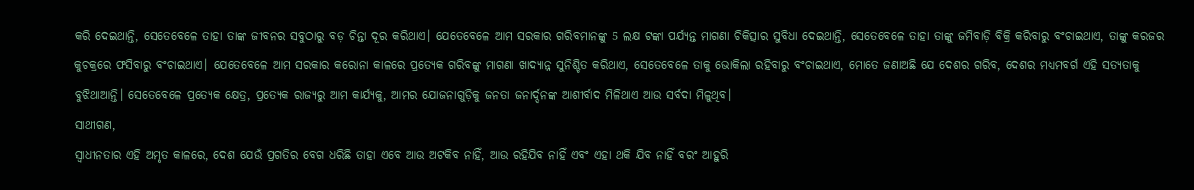କରି ଦେଇଥାନ୍ତି, ସେତେବେଳେ ତାହା ତାଙ୍କ ଜୀବନର ସବୁଠାରୁ ବଡ଼ ଚିନ୍ତା ଦୂର କରିଥାଏ। ଯେତେବେଳେ ଆମ ସରକାର ଗରିବମାନଙ୍କୁ 5 ଲକ୍ଷ ଟଙ୍କା ପର୍ଯ୍ୟନ୍ତ ମାଗଣା ଚିକିତ୍ସାର ସୁବିଧା ଦେଇଥାନ୍ତି, ସେତେବେଳେ ତାହା ତାଙ୍କୁ ଜମିବାଡ଼ି ବିକ୍ରି କରିବାରୁ ବଂଚାଇଥାଏ, ତାଙ୍କୁ କରଜର କୁଚକ୍ରରେ ଫସିବାରୁ ବଂଚାଇଥାଏ। ଯେତେବେଳେ ଆମ ସରକାର କରୋନା କାଳରେ ପ୍ରତ୍ୟେକ ଗରିବଙ୍କୁ ମାଗଣା ଖାଦ୍ୟାନ୍ନ ସୁନିଶ୍ଚିତ କରିଥାଏ, ସେତେବେଳେ ତାକୁ ଭୋକିଲା ରହିବାରୁ ବଂଚାଇଥାଏ, ମୋତେ ଜଣାଅଛି ଯେ ଦେଶର ଗରିବ, ଦେଶର ମଧ୍ୟମବର୍ଗ ଏହି ସତ୍ୟତାକୁ ବୁଝିଥାଆନ୍ତି। ସେତେବେଳେ ପ୍ରତ୍ୟେକ କ୍ଷେତ୍ର, ପ୍ରତ୍ୟେକ ରାଜ୍ୟରୁ ଆମ କାର୍ଯ୍ୟକୁ, ଆମର ଯୋଜନାଗୁଡ଼ିକୁ ଜନତା ଜନାର୍ଦ୍ଦନଙ୍କ ଆଶୀର୍ବାଦ ମିଳିଥାଏ ଆଉ ସର୍ବଦା ମିଳୁଥିବ।
ସାଥୀଗଣ,
ସ୍ୱାଧୀନତାର ଏହି ଅମୃତ କାଳରେ, ଦେଶ ଯେଉଁ ପ୍ରଗତିର ବେଗ ଧରିଛି ତାହା ଏବେ ଆଉ ଅଟକିବ ନାହିଁ, ଆଉ ରହିଯିବ ନାହିଁ ଏବଂ ଏହା ଥକି ଯିବ ନାହିଁ ବରଂ ଆହୁରି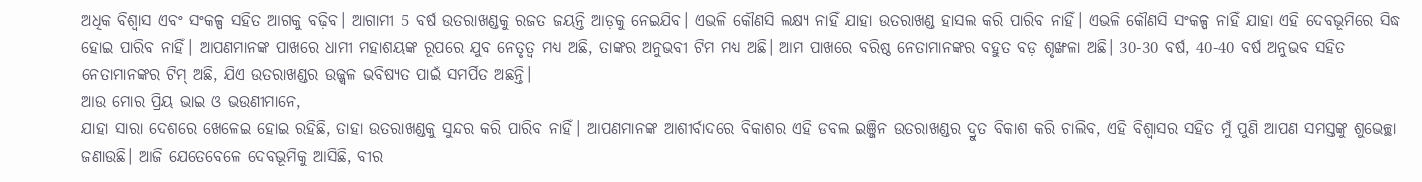ଅଧିକ ବିଶ୍ୱାସ ଏବଂ ସଂକଳ୍ପ ସହିତ ଆଗକୁ ବଢ଼ିବ। ଆଗାମୀ 5 ବର୍ଷ ଉତରାଖଣ୍ଡକୁ ରଜତ ଜୟନ୍ତି ଆଡ଼କୁ ନେଇଯିବ। ଏଭଳି କୌଣସି ଲକ୍ଷ୍ୟ ନାହିଁ ଯାହା ଉତରାଖଣ୍ଡ ହାସଲ କରି ପାରିବ ନାହିଁ। ଏଭଳି କୌଣସି ସଂକଳ୍ପ ନାହିଁ ଯାହା ଏହି ଦେବଭୂମିରେ ସିଦ୍ଧ ହୋଇ ପାରିବ ନାହିଁ। ଆପଣମାନଙ୍କ ପାଖରେ ଧାମୀ ମହାଶୟଙ୍କ ରୂପରେ ଯୁବ ନେତୃତ୍ୱ ମଧ୍ୟ ଅଛି, ତାଙ୍କର ଅନୁଭବୀ ଟିମ ମଧ୍ୟ ଅଛି। ଆମ ପାଖରେ ବରିଷ୍ଠ ନେତାମାନଙ୍କର ବହୁତ ବଡ଼ ଶୃଙ୍ଖଳା ଅଛି। 30-30 ବର୍ଷ, 40-40 ବର୍ଷ ଅନୁଭବ ସହିତ ନେତାମାନଙ୍କର ଟିମ୍ ଅଛି, ଯିଏ ଉତରାଖଣ୍ଡର ଉଜ୍ଜ୍ୱଳ ଭବିଷ୍ୟତ ପାଇଁ ସମର୍ପିତ ଅଛନ୍ତି।
ଆଉ ମୋର ପ୍ରିୟ ଭାଇ ଓ ଭଉଣୀମାନେ,
ଯାହା ସାରା ଦେଶରେ ଖେଳେଇ ହୋଇ ରହିଛି, ତାହା ଉତରାଖଣ୍ଡକୁ ସୁନ୍ଦର କରି ପାରିବ ନାହିଁ। ଆପଣମାନଙ୍କ ଆଶୀର୍ବାଦରେ ବିକାଶର ଏହି ଡବଲ ଇଞ୍ଜିନ ଉତରାଖଣ୍ଡର ଦ୍ରୁତ ବିକାଶ କରି ଚାଲିବ, ଏହି ବିଶ୍ୱାସର ସହିତ ମୁଁ ପୁଣି ଆପଣ ସମସ୍ତଙ୍କୁ ଶୁଭେଚ୍ଛା ଜଣାଉଛି। ଆଜି ଯେତେବେଳେ ଦେବଭୂମିକୁ ଆସିଛି, ବୀର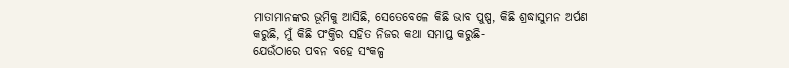ମାତାମାନଙ୍କର ଭୂମିକୁ ଆସିଛି, ସେତେବେଳେ କିଛି ଭାବ ପୁଷ୍ପ, କିଛି ଶ୍ରଦ୍ଧାସୁମନ ଅର୍ପଣ କରୁଛି, ମୁଁ କିଛି ପଂକ୍ତିର ସହିତ ନିଜର କଥା ସମାପ୍ତ କରୁଛି-
ଯେଉଁଠାରେ ପବନ ବହେ ସଂକଳ୍ପ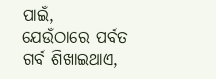ପାଇଁ,
ଯେଉଁଠାରେ ପର୍ବତ ଗର୍ବ ଶିଖାଇଥାଏ,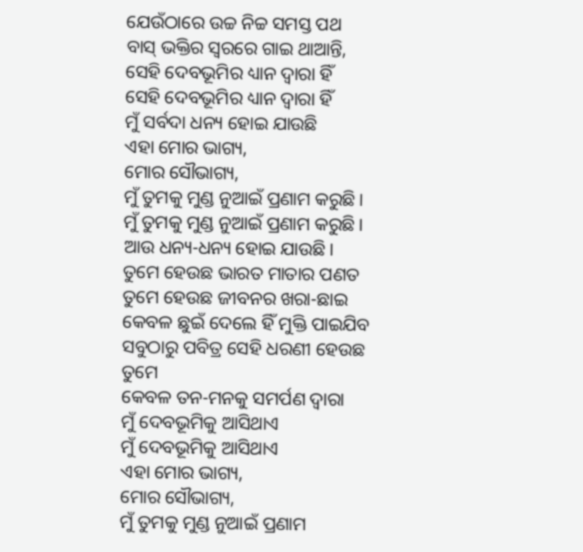ଯେଉଁଠାରେ ଉଚ୍ଚ ନିଚ୍ଚ ସମସ୍ତ ପଥ
ବାସ୍ ଭକ୍ତିର ସ୍ୱରରେ ଗାଇ ଥାଆନ୍ତି,
ସେହି ଦେବଭୂମିର ଧ୍ୟାନ ଦ୍ୱାରା ହିଁ
ସେହି ଦେବଭୂମିର ଧ୍ୟାନ ଦ୍ୱାରା ହିଁ
ମୁଁ ସର୍ବଦା ଧନ୍ୟ ହୋଇ ଯାଉଛି
ଏହା ମୋର ଭାଗ୍ୟ,
ମୋର ସୌଭାଗ୍ୟ,
ମୁଁ ତୁମକୁ ମୁଣ୍ଡ ନୁଆଇଁ ପ୍ରଣାମ କରୁଛି।
ମୁଁ ତୁମକୁ ମୁଣ୍ଡ ନୁଆଇଁ ପ୍ରଣାମ କରୁଛି।
ଆଉ ଧନ୍ୟ-ଧନ୍ୟ ହୋଇ ଯାଉଛି।
ତୁମେ ହେଉଛ ଭାରତ ମାତାର ପଣତ
ତୁମେ ହେଉଛ ଜୀବନର ଖରା-ଛାଇ
କେବଳ ଛୁଇଁ ଦେଲେ ହିଁ ମୁକ୍ତି ପାଇଯିବ
ସବୁଠାରୁ ପବିତ୍ର ସେହି ଧରଣୀ ହେଉଛ ତୁମେ
କେବଳ ତନ-ମନକୁ ସମର୍ପଣ ଦ୍ୱାରା
ମୁଁ ଦେବଭୂମିକୁ ଆସିଥାଏ
ମୁଁ ଦେବଭୂମିକୁ ଆସିଥାଏ
ଏହା ମୋର ଭାଗ୍ୟ,
ମୋର ସୌଭାଗ୍ୟ,
ମୁଁ ତୁମକୁ ମୁଣ୍ଡ ନୁଆଇଁ ପ୍ରଣାମ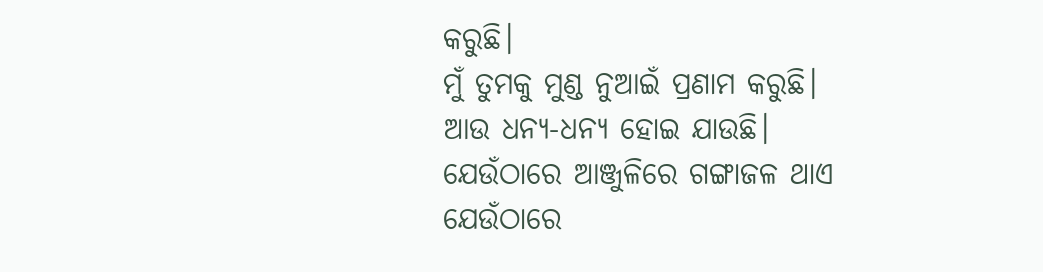କରୁଛି।
ମୁଁ ତୁମକୁ ମୁଣ୍ଡ ନୁଆଇଁ ପ୍ରଣାମ କରୁଛି।
ଆଉ ଧନ୍ୟ-ଧନ୍ୟ ହୋଇ ଯାଉଛି।
ଯେଉଁଠାରେ ଆଞ୍ଜୁଳିରେ ଗଙ୍ଗାଜଳ ଥାଏ
ଯେଉଁଠାରେ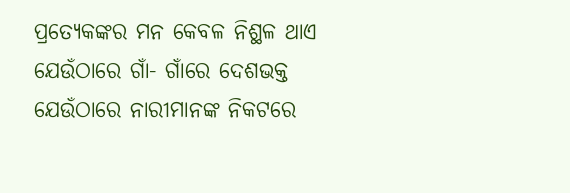ପ୍ରତ୍ୟେକଙ୍କର ମନ କେବଳ ନିଶ୍ଛଳ ଥାଏ
ଯେଉଁଠାରେ ଗାଁ- ଗାଁରେ ଦେଶଭକ୍ତ
ଯେଉଁଠାରେ ନାରୀମାନଙ୍କ ନିକଟରେ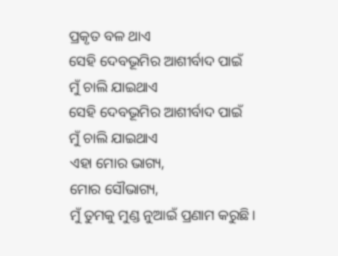ପ୍ରକୃତ ବଳ ଥାଏ
ସେହି ଦେବଭୂମିର ଆଶୀର୍ବାଦ ପାଇଁ
ମୁଁ ଚାଲି ଯାଇଥାଏ
ସେହି ଦେବଭୂମିର ଆଶୀର୍ବାଦ ପାଇଁ
ମୁଁ ଚାଲି ଯାଇଥାଏ
ଏହା ମୋର ଭାଗ୍ୟ,
ମୋର ସୌଭାଗ୍ୟ,
ମୁଁ ତୁମକୁ ମୁଣ୍ଡ ନୁଆଇଁ ପ୍ରଣାମ କରୁଛି।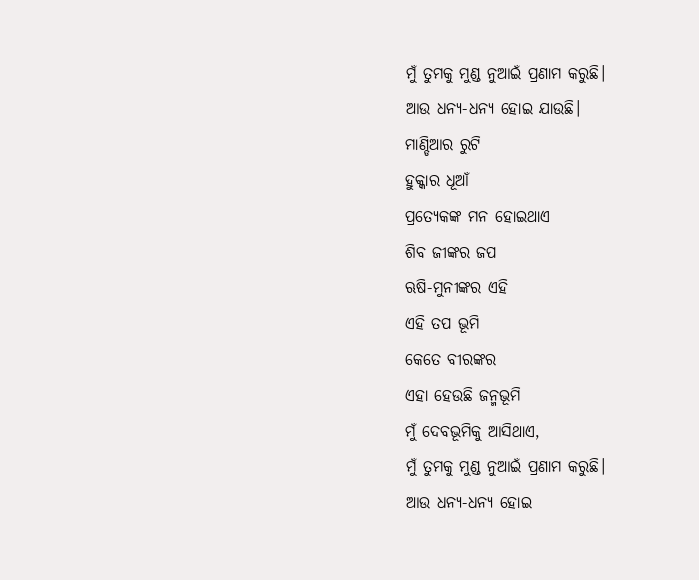ମୁଁ ତୁମକୁ ମୁଣ୍ଡ ନୁଆଇଁ ପ୍ରଣାମ କରୁଛି।
ଆଉ ଧନ୍ୟ-ଧନ୍ୟ ହୋଇ ଯାଉଛି।
ମାଣ୍ଡିଆର ରୁଟି
ହୁକ୍କାର ଧୂଆଁ
ପ୍ରତ୍ୟେକଙ୍କ ମନ ହୋଇଥାଏ
ଶିବ ଜୀଙ୍କର ଜପ
ଋଷି-ମୁନୀଙ୍କର ଏହି
ଏହି ତପ ଭୂମି
କେତେ ବୀରଙ୍କର
ଏହା ହେଉଛି ଜନ୍ମଭୂମି
ମୁଁ ଦେବଭୂମିକୁ ଆସିଥାଏ,
ମୁଁ ତୁମକୁ ମୁଣ୍ଡ ନୁଆଇଁ ପ୍ରଣାମ କରୁଛି।
ଆଉ ଧନ୍ୟ-ଧନ୍ୟ ହୋଇ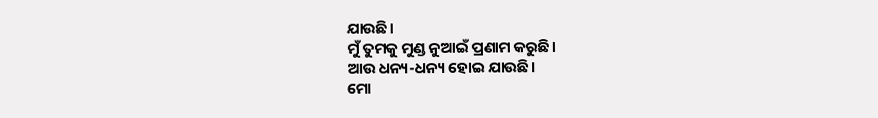ଯାଉଛି।
ମୁଁ ତୁମକୁ ମୁଣ୍ଡ ନୁଆଇଁ ପ୍ରଣାମ କରୁଛି।
ଆଉ ଧନ୍ୟ-ଧନ୍ୟ ହୋଇ ଯାଉଛି।
ମୋ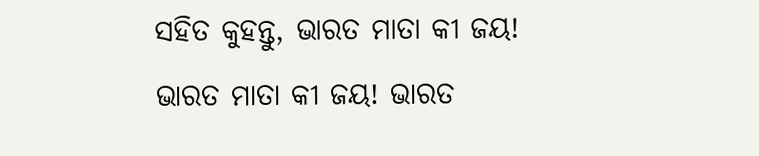ସହିତ କୁହନ୍ତୁ, ଭାରତ ମାତା କୀ ଜୟ! ଭାରତ ମାତା କୀ ଜୟ! ଭାରତ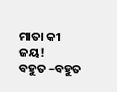ମାତା କୀ ଜୟ!
ବହୁତ –ବହୁତ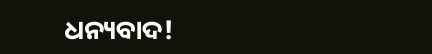ଧନ୍ୟବାଦ!